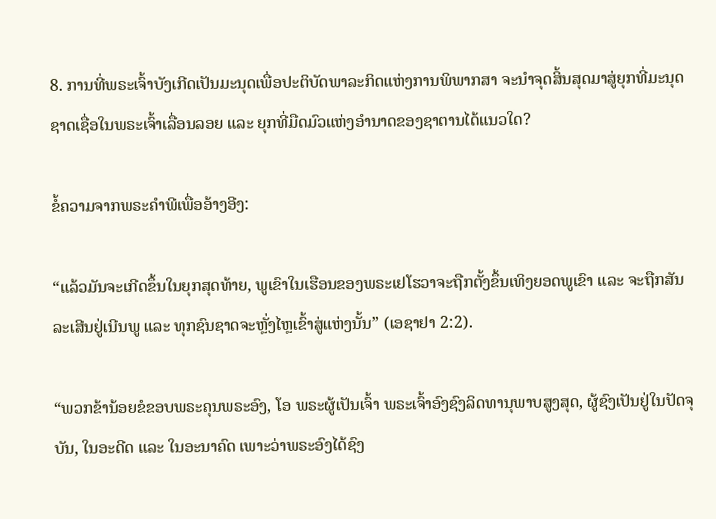8. ການທີ່ພຣະເຈົ້າບັງເກີດເປັນມະນຸດເພື່ອປະຕິບັດພາລະກິດແຫ່ງການພິພາກສາ ຈະນໍາຈຸດສິ້ນສຸດມາສູ່ຍຸກທີ່ມະນຸດຊາດເຊື່ອໃນພຣະເຈົ້າເລື່ອນລອຍ ແລະ ຍຸກທີ່ມືດມົວແຫ່ງອຳນາດຂອງຊາຕານໄດ້ແນວໃດ?

ຂໍ້ຄວາມຈາກພຣະຄໍາພີເພື່ອອ້າງອີງ:

“ແລ້ວມັນຈະເກີດຂຶ້ນໃນຍຸກສຸດທ້າຍ, ພູເຂົາໃນເຮືອນຂອງພຣະເຢໂຮວາຈະຖືກຕັ້ງຂຶ້ນເທິງຍອດພູເຂົາ ແລະ ຈະຖືກສັນລະເສີນຢູ່ເນີນພູ ແລະ ທຸກຊົນຊາດຈະຫຼັ່ງໄຫຼເຂົ້າສູ່ແຫ່ງນັ້ນ” (ເອຊາຢາ 2:2).

“ພວກຂ້ານ້ອຍຂໍຂອບພຣະຄຸນພຣະອົງ, ໂອ ພຣະຜູ້ເປັນເຈົ້າ ພຣະເຈົ້າອົງຊົງລິດທານຸພາບສູງສຸດ, ຜູ້ຊົງເປັນຢູ່ໃນປັດຈຸບັນ, ໃນອະດີດ ແລະ ໃນອະນາຄົດ ເພາະວ່າພຣະອົງໄດ້ຊົງ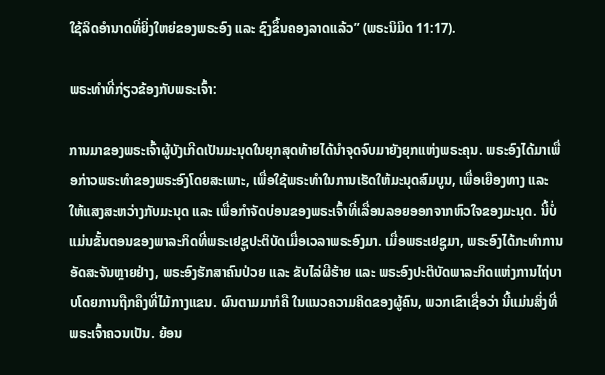ໃຊ້ລິດອໍານາດທີ່ຍິ່ງໃຫຍ່ຂອງພຣະອົງ ແລະ ຊົງຂຶ້ນຄອງລາດແລ້ວ” (ພຣະນິມິດ 11:17).

ພຣະທຳທີ່ກ່ຽວຂ້ອງກັບພຣະເຈົ້າ:

ການມາຂອງພຣະເຈົ້າຜູ້ບັງເກີດເປັນມະນຸດໃນຍຸກສຸດທ້າຍໄດ້ນໍາຈຸດຈົບມາຍັງຍຸກແຫ່ງພຣະຄຸນ. ພຣະອົງໄດ້ມາເພື່ອກ່າວພຣະທຳຂອງພຣະອົງໂດຍສະເພາະ, ເພື່ອໃຊ້ພຣະທຳໃນການເຮັດໃຫ້ມະນຸດສົມບູນ, ເພື່ອເຍືອງທາງ ແລະ ໃຫ້ແສງສະຫວ່າງກັບມະນຸດ ແລະ ເພື່ອກຳຈັດບ່ອນຂອງພຣະເຈົ້າທີ່ເລື່ອນລອຍອອກຈາກຫົວໃຈຂອງມະນຸດ. ນີ້ບໍ່ແມ່ນຂັ້ນຕອນຂອງພາລະກິດທີ່ພຣະເຢຊູປະຕິບັດເມື່ອເວລາພຣະອົງມາ. ເມື່ອພຣະເຢຊູມາ, ພຣະອົງໄດ້ກະທໍາການອັດສະຈັນຫຼາຍຢ່າງ, ພຣະອົງຮັກສາຄົນປ່ວຍ ແລະ ຂັບໄລ່ຜີຮ້າຍ ແລະ ພຣະອົງປະຕິບັດພາລະກິດແຫ່ງການໄຖ່ບາບໂດຍການຖືກຄຶງທີ່ໄມ້ກາງແຂນ. ຜົນຕາມມາກໍຄື ໃນແນວຄວາມຄິດຂອງຜູ້ຄົນ, ພວກເຂົາເຊື່ອວ່າ ນີ້ແມ່ນສິ່ງທີ່ພຣະເຈົ້າຄວນເປັນ. ຍ້ອນ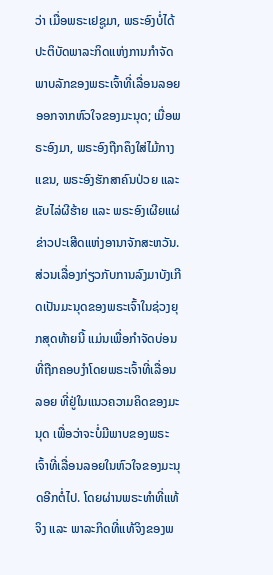ວ່າ ເມື່ອພຣະເຢຊູມາ, ພຣະອົງບໍ່ໄດ້ປະຕິບັດພາລະກິດແຫ່ງການກຳຈັດພາບລັກຂອງພຣະເຈົ້າທີ່ເລື່ອນລອຍອອກຈາກຫົວໃຈຂອງມະນຸດ; ເມື່ອພຣະອົງມາ, ພຣະອົງຖືກຄຶງໃສ່ໄມ້ກາງແຂນ, ພຣະອົງຮັກສາຄົນປ່ວຍ ແລະ ຂັບໄລ່ຜີຮ້າຍ ແລະ ພຣະອົງເຜີຍແຜ່ຂ່າວປະເສີດແຫ່ງອານາຈັກສະຫວັນ. ສ່ວນເລື່ອງກ່ຽວກັບການລົງມາບັງເກີດເປັນມະນຸດຂອງພຣະເຈົ້າໃນຊ່ວງຍຸກສຸດທ້າຍນີ້ ແມ່ນເພື່ອກຳຈັດບ່ອນທີ່ຖືກຄອບງຳໂດຍພຣະເຈົ້າທີ່ເລື່ອນລອຍ ທີ່ຢູ່ໃນແນວຄວາມຄິດຂອງມະນຸດ ເພື່ອວ່າຈະບໍ່ມີພາບຂອງພຣະເຈົ້າທີ່ເລື່ອນລອຍໃນຫົວໃຈຂອງມະນຸດອີກຕໍ່ໄປ. ໂດຍຜ່ານພຣະທຳທີ່ແທ້ຈິງ ແລະ ພາລະກິດທີ່ແທ້ຈິງຂອງພ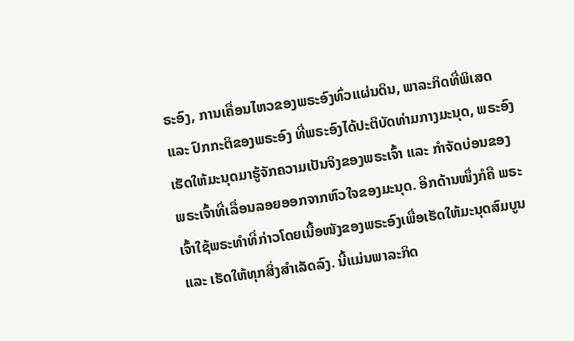ຣະອົງ, ການເຄື່ອນໄຫວຂອງພຣະອົງທົ່ວແຜ່ນດິນ, ພາລະກິດທີ່ພິເສດ ແລະ ປົກກະຕິຂອງພຣະອົງ ທີ່ພຣະອົງໄດ້ປະຕິບັດທ່າມກາງມະນຸດ, ພຣະອົງເຮັດໃຫ້ມະນຸດມາຮູ້ຈັກຄວາມເປັນຈິງຂອງພຣະເຈົ້າ ແລະ ກຳຈັດບ່ອນຂອງພຣະເຈົ້າທີ່ເລື່ອນລອຍອອກຈາກຫົວໃຈຂອງມະນຸດ. ອີກດ້ານໜຶ່ງກໍຄື ພຣະເຈົ້າໃຊ້ພຣະທຳທີ່ກ່າວໂດຍເນື້ອໜັງຂອງພຣະອົງເພື່ອເຮັດໃຫ້ມະນຸດສົມບູນ ແລະ ເຮັດໃຫ້ທຸກສິ່ງສຳເລັດລົງ. ນີ້ແມ່ນພາລະກິດ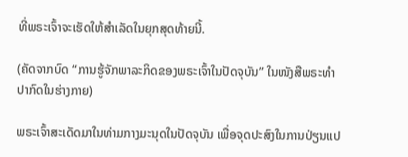ທີ່ພຣະເຈົ້າຈະເຮັດໃຫ້ສຳເລັດໃນຍຸກສຸດທ້າຍນີ້.

(ຄັດຈາກບົດ “ການຮູ້ຈັກພາລະກິດຂອງພຣະເຈົ້າໃນປັດຈຸບັນ” ໃນໜັງສືພຣະທໍາປາກົດໃນຮ່າງກາຍ)

ພຣະເຈົ້າສະເດັດມາໃນທ່າມກາງມະນຸດໃນປັດຈຸບັນ ເພື່ອຈຸດປະສົງໃນການປ່ຽນແປ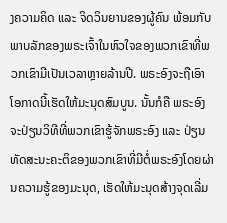ງຄວາມຄິດ ແລະ ຈິດວິນຍານຂອງຜູ້ຄົນ ພ້ອມກັບພາບລັກຂອງພຣະເຈົ້າໃນຫົວໃຈຂອງພວກເຂົາທີ່ພວກເຂົາມີເປັນເວລາຫຼາຍລ້ານປີ. ພຣະອົງຈະຖືເອົາໂອກາດນີ້ເຮັດໃຫ້ມະນຸດສົມບູນ. ນັ້ນກໍຄື ພຣະອົງຈະປ່ຽນວິທີທີ່ພວກເຂົາຮູ້ຈັກພຣະອົງ ແລະ ປ່ຽນທັດສະນະຄະຕິຂອງພວກເຂົາທີ່ມີຕໍ່ພຣະອົງໂດຍຜ່ານຄວາມຮູ້ຂອງມະນຸດ, ເຮັດໃຫ້ມະນຸດສ້າງຈຸດເລີ່ມ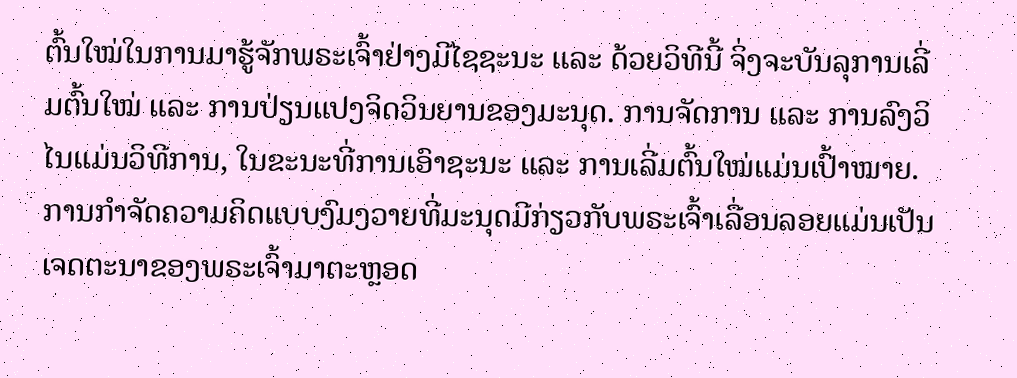ຕົ້ນໃໝ່ໃນການມາຮູ້ຈັກພຣະເຈົ້າຢ່າງມີໄຊຊະນະ ແລະ ດ້ວຍວິທີນີ້ ຈິ່ງຈະບັນລຸການເລີ່ມຕົ້ນໃໝ່ ແລະ ການປ່ຽນແປງຈິດວິນຍານຂອງມະນຸດ. ການຈັດການ ແລະ ການລົງວິໄນແມ່ນວິທີການ, ໃນຂະນະທີ່ການເອົາຊະນະ ແລະ ການເລີ່ມຕົ້ນໃໝ່ແມ່ນເປົ້າໝາຍ. ການກໍາຈັດຄວາມຄິດແບບງົມງວາຍທີ່ມະນຸດມີກ່ຽວກັບພຣະເຈົ້າເລື່ອນລອຍແມ່ນເປັນເຈດຕະນາຂອງພຣະເຈົ້າມາຕະຫຼອດ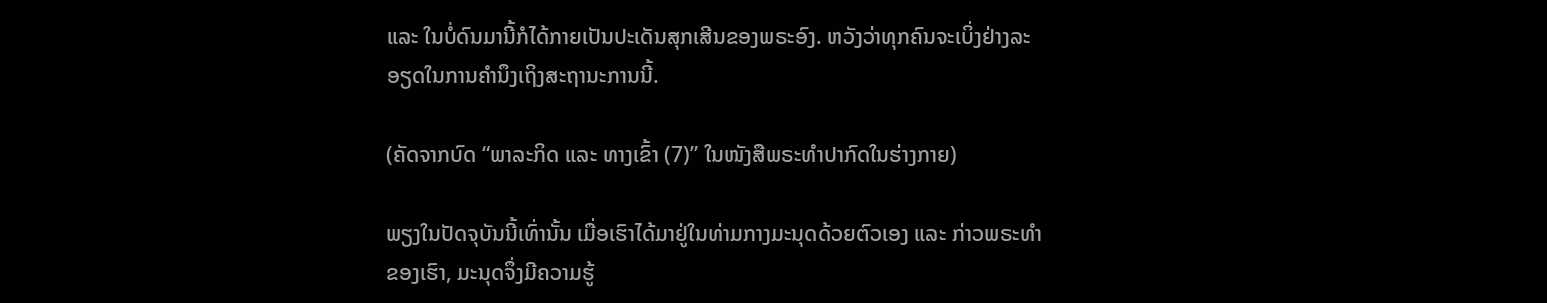ແລະ ໃນບໍ່ດົນມານີ້ກໍໄດ້ກາຍເປັນປະເດັນສຸກເສີນຂອງພຣະອົງ. ຫວັງວ່າທຸກຄົນຈະເບິ່ງຢ່າງລະອຽດໃນການຄໍານຶງເຖິງສະຖານະການນີ້.

(ຄັດຈາກບົດ “ພາລະກິດ ແລະ ທາງເຂົ້າ (7)” ໃນໜັງສືພຣະທໍາປາກົດໃນຮ່າງກາຍ)

ພຽງໃນປັດຈຸບັນນີ້ເທົ່ານັ້ນ ເມື່ອເຮົາໄດ້ມາຢູ່ໃນທ່າມກາງມະນຸດດ້ວຍຕົວເອງ ແລະ ກ່າວພຣະທໍາຂອງເຮົາ, ມະນຸດຈຶ່ງມີຄວາມຮູ້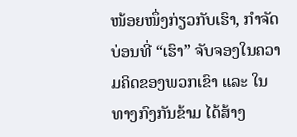ໜ້ອຍໜຶ່ງກ່ຽວກັບເຮົາ, ກໍາຈັດບ່ອນທີ່ “ເຮົາ” ຈັບຈອງໃນຄວາມຄິດຂອງພວກເຂົາ ແລະ ໃນທາງກົງກັນຂ້າມ ໄດ້ສ້າງ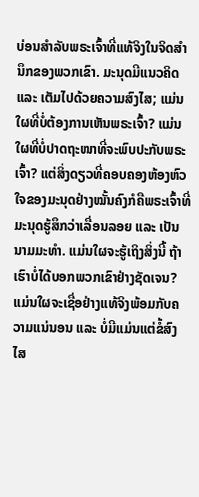ບ່ອນສໍາລັບພຣະເຈົ້າທີ່ແທ້ຈິງໃນຈິດສໍານຶກຂອງພວກເຂົາ. ມະນຸດມີແນວຄິດ ແລະ ເຕັມໄປດ້ວຍຄວາມສົງໄສ; ແມ່ນໃຜທີ່ບໍ່ຕ້ອງການເຫັນພຣະເຈົ້າ? ແມ່ນໃຜທີ່ບໍ່ປາດຖະໜາທີ່ຈະພົບປະກັບພຣະເຈົ້າ? ແຕ່ສິ່ງດຽວທີ່ຄອບຄອງຫ້ອງຫົວໃຈຂອງມະນຸດຢ່າງໝັ້ນຄົງກໍຄືພຣະເຈົ້າທີ່ມະນຸດຮູ້ສຶກວ່າເລື່ອນລອຍ ແລະ ເປັນນາມມະທໍາ. ແມ່ນໃຜຈະຮູ້ເຖິງສິ່ງນີ້ ຖ້າເຮົາບໍ່ໄດ້ບອກພວກເຂົາຢ່າງຊັດເຈນ? ແມ່ນໃຜຈະເຊື່ອຢ່າງແທ້ຈິງພ້ອມກັບຄວາມແນ່ນອນ ແລະ ບໍ່ມີແມ່ນແຕ່ຂໍ້ສົງໄສ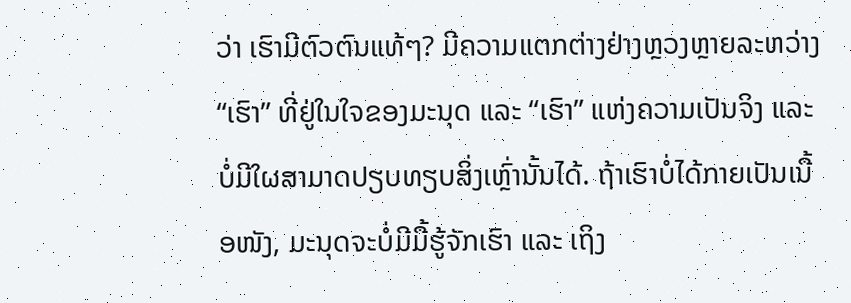ວ່າ ເຮົາມີຕົວຕົນແທ້ໆ? ມີຄວາມແຕກຕ່າງຢ່າງຫຼວງຫຼາຍລະຫວ່າງ “ເຮົາ” ທີ່ຢູ່ໃນໃຈຂອງມະນຸດ ແລະ “ເຮົາ” ແຫ່ງຄວາມເປັນຈິງ ແລະ ບໍ່ມີໃຜສາມາດປຽບທຽບສິ່ງເຫຼົ່ານັ້ນໄດ້. ຖ້າເຮົາບໍ່ໄດ້ກາຍເປັນເນື້ອໜັງ, ມະນຸດຈະບໍ່ມີມື້ຮູ້ຈັກເຮົາ ແລະ ເຖິງ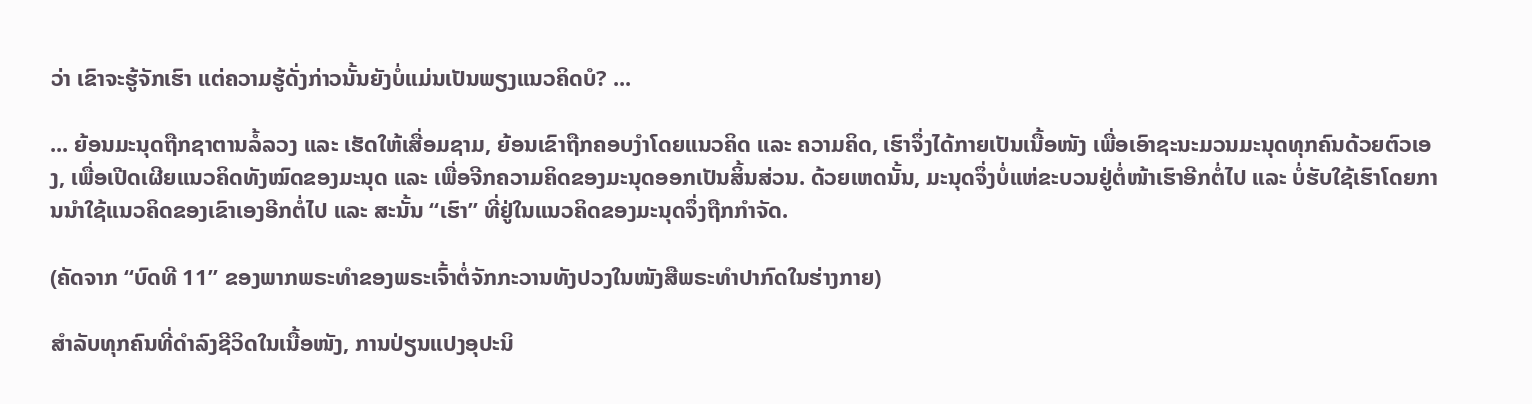ວ່າ ເຂົາຈະຮູ້ຈັກເຮົາ ແຕ່ຄວາມຮູ້ດັ່ງກ່າວນັ້ນຍັງບໍ່ແມ່ນເປັນພຽງແນວຄິດບໍ? ...

... ຍ້ອນມະນຸດຖືກຊາຕານລໍ້ລວງ ແລະ ເຮັດໃຫ້ເສື່ອມຊາມ, ຍ້ອນເຂົາຖືກຄອບງຳໂດຍແນວຄິດ ແລະ ຄວາມຄິດ, ເຮົາຈຶ່ງໄດ້ກາຍເປັນເນື້ອໜັງ ເພື່ອເອົາຊະນະມວນມະນຸດທຸກຄົນດ້ວຍຕົວເອງ, ເພື່ອເປີດເຜີຍແນວຄິດທັງໝົດຂອງມະນຸດ ແລະ ເພື່ອຈີກຄວາມຄິດຂອງມະນຸດອອກເປັນສິ້ນສ່ວນ. ດ້ວຍເຫດນັ້ນ, ມະນຸດຈຶ່ງບໍ່ແຫ່ຂະບວນຢູ່ຕໍ່ໜ້າເຮົາອີກຕໍ່ໄປ ແລະ ບໍ່ຮັບໃຊ້ເຮົາໂດຍການນໍາໃຊ້ແນວຄິດຂອງເຂົາເອງອີກຕໍ່ໄປ ແລະ ສະນັ້ນ “ເຮົາ” ທີ່ຢູ່ໃນແນວຄິດຂອງມະນຸດຈຶ່ງຖືກກໍາຈັດ.

(ຄັດຈາກ “ບົດທີ 11” ຂອງພາກພຣະທຳຂອງພຣະເຈົ້າຕໍ່ຈັກກະວານທັງປວງໃນໜັງສືພຣະທຳປາກົດໃນຮ່າງກາຍ)

ສຳລັບທຸກຄົນທີ່ດຳລົງຊີວິດໃນເນື້ອໜັງ, ການປ່ຽນແປງອຸປະນິ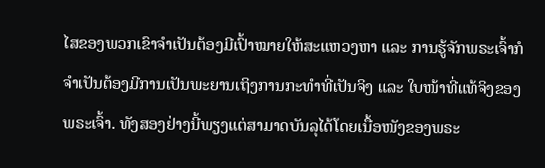ໄສຂອງພວກເຂົາຈຳເປັນຕ້ອງມີເປົ້າໝາຍໃຫ້ສະແຫວງຫາ ແລະ ການຮູ້ຈັກພຣະເຈົ້າກໍຈຳເປັນຕ້ອງມີການເປັນພະຍານເຖິງການກະທຳທີ່ເປັນຈິງ ແລະ ໃບໜ້າທີ່ແທ້ຈິງຂອງພຣະເຈົ້າ. ທັງສອງຢ່າງນີ້ພຽງແຕ່ສາມາດບັນລຸໄດ້ໂດຍເນື້ອໜັງຂອງພຣະ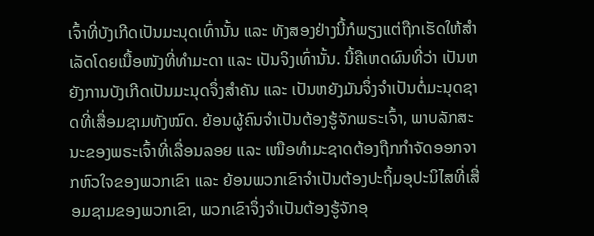ເຈົ້າທີ່ບັງເກີດເປັນມະນຸດເທົ່ານັ້ນ ແລະ ທັງສອງຢ່າງນີ້ກໍພຽງແຕ່ຖືກເຮັດໃຫ້ສຳເລັດໂດຍເນື້ອໜັງທີ່ທຳມະດາ ແລະ ເປັນຈິງເທົ່ານັ້ນ. ນີ້ຄືເຫດຜົນທີ່ວ່າ ເປັນຫຍັງການບັງເກີດເປັນມະນຸດຈຶ່ງສຳຄັນ ແລະ ເປັນຫຍັງມັນຈຶ່ງຈຳເປັນຕໍ່ມະນຸດຊາດທີ່ເສື່ອມຊາມທັງໝົດ. ຍ້ອນຜູ້ຄົນຈຳເປັນຕ້ອງຮູ້ຈັກພຣະເຈົ້າ, ພາບລັກສະນະຂອງພຣະເຈົ້າທີ່ເລື່ອນລອຍ ແລະ ເໜືອທຳມະຊາດຕ້ອງຖືກກຳຈັດອອກຈາກຫົວໃຈຂອງພວກເຂົາ ແລະ ຍ້ອນພວກເຂົາຈຳເປັນຕ້ອງປະຖິ້ມອຸປະນິໄສທີ່ເສື່ອມຊາມຂອງພວກເຂົາ, ພວກເຂົາຈຶ່ງຈໍາເປັນຕ້ອງຮູ້ຈັກອຸ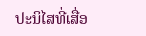ປະນິໄສທີ່ເສື່ອ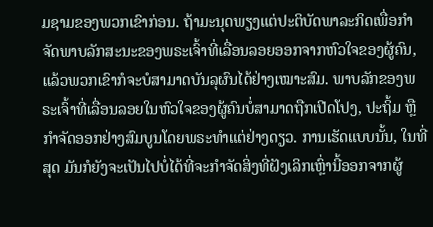ມຊາມຂອງພວກເຂົາກ່ອນ. ຖ້າມະນຸດພຽງແຕ່ປະຕິບັດພາລະກິດເພື່ອກຳຈັດພາບລັກສະນະຂອງພຣະເຈົ້າທີ່ເລື່ອນລອຍອອກຈາກຫົວໃຈຂອງຜູ້ຄົນ, ແລ້ວພວກເຂົາກໍຈະບໍສາມາດບັນລຸຜົນໄດ້ຢ່າງເໝາະສົມ. ພາບລັກຂອງພຣະເຈົ້າທີ່ເລື່ອນລອຍໃນຫົວໃຈຂອງຜູ້ຄົນບໍ່ສາມາດຖືກເປີດໂປງ, ປະຖິ້ມ ຫຼື ກຳຈັດອອກຢ່າງສົມບູນໂດຍພຣະທຳແຕ່ຢ່າງດຽວ. ການເຮັດແບບນັ້ນ, ໃນທີ່ສຸດ ມັນກໍຍັງຈະເປັນໄປບໍ່ໄດ້ທີ່ຈະກຳຈັດສິ່ງທີ່ຝັງເລິກເຫຼົ່ານີ້ອອກຈາກຜູ້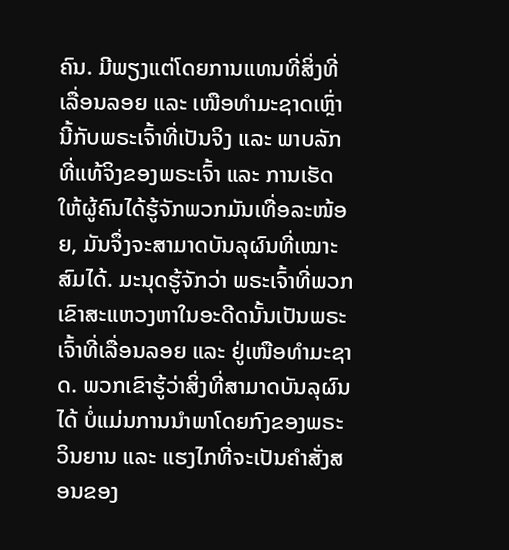ຄົນ. ມີພຽງແຕ່ໂດຍການແທນທີ່ສິ່ງທີ່ເລື່ອນລອຍ ແລະ ເໜືອທຳມະຊາດເຫຼົ່ານີ້ກັບພຣະເຈົ້າທີ່ເປັນຈິງ ແລະ ພາບລັກທີ່ແທ້ຈິງຂອງພຣະເຈົ້າ ແລະ ການເຮັດໃຫ້ຜູ້ຄົນໄດ້ຮູ້ຈັກພວກມັນເທື່ອລະໜ້ອຍ, ມັນຈຶ່ງຈະສາມາດບັນລຸຜົນທີ່ເໝາະສົມໄດ້. ມະນຸດຮູ້ຈັກວ່າ ພຣະເຈົ້າທີ່ພວກເຂົາສະແຫວງຫາໃນອະດີດນັ້ນເປັນພຣະເຈົ້າທີ່ເລື່ອນລອຍ ແລະ ຢູ່ເໜືອທຳມະຊາດ. ພວກເຂົາຮູ້ວ່າສິ່ງທີ່ສາມາດບັນລຸຜົນໄດ້ ບໍ່ແມ່ນການນໍາພາໂດຍກົງຂອງພຣະວິນຍານ ແລະ ແຮງໄກທີ່ຈະເປັນຄຳສັ່ງສອນຂອງ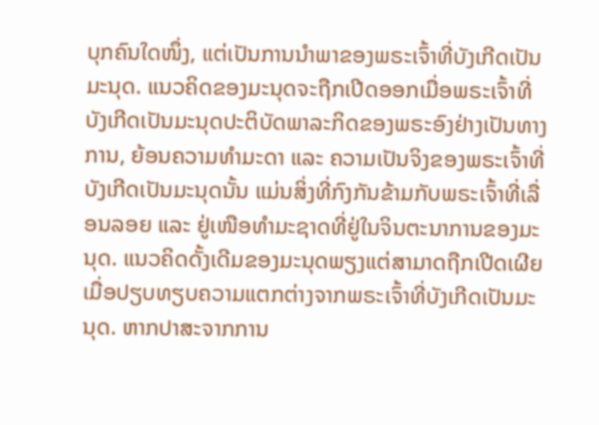ບຸກຄົນໃດໜຶ່ງ, ແຕ່ເປັນການນໍາພາຂອງພຣະເຈົ້າທີ່ບັງເກີດເປັນມະນຸດ. ແນວຄິດຂອງມະນຸດຈະຖືກເປີດອອກເມື່ອພຣະເຈົ້າທີ່ບັງເກີດເປັນມະນຸດປະຕິບັດພາລະກິດຂອງພຣະອົງຢ່າງເປັນທາງການ, ຍ້ອນຄວາມທຳມະດາ ແລະ ຄວາມເປັນຈິງຂອງພຣະເຈົ້າທີ່ບັງເກີດເປັນມະນຸດນັ້ນ ແມ່ນສິ່ງທີ່ກົງກັນຂ້າມກັບພຣະເຈົ້າທີ່ເລື່ອນລອຍ ແລະ ຢູ່ເໜືອທຳມະຊາດທີ່ຢູ່ໃນຈິນຕະນາການຂອງມະນຸດ. ແນວຄິດດັ້ງເດີມຂອງມະນຸດພຽງແຕ່ສາມາດຖືກເປີດເຜີຍເມື່ອປຽບທຽບຄວາມແຕກຕ່າງຈາກພຣະເຈົ້າທີ່ບັງເກີດເປັນມະນຸດ. ຫາກປາສະຈາກການ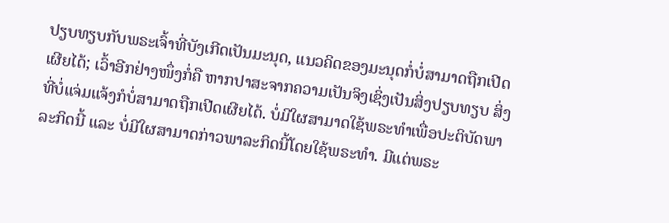ປຽບທຽບກັບພຣະເຈົ້າທີ່ບັງເກີດເປັນມະນຸດ, ແນວຄິດຂອງມະນຸດກໍ່ບໍ່ສາມາດຖືກເປີດເຜີຍໄດ້; ເວົ້າອີກຢ່າງໜຶ່ງກໍ່ຄື ຫາກປາສະຈາກຄວາມເປັນຈິງເຊິ່ງເປັນສິ່ງປຽບທຽບ ສິ່ງທີ່ບໍ່ແຈ່ມແຈ້ງກໍບໍ່ສາມາດຖືກເປີດເຜີຍໄດ້. ບໍ່ມີໃຜສາມາດໃຊ້ພຣະທຳເພື່ອປະຕິບັດພາລະກິດນີ້ ແລະ ບໍ່ມີໃຜສາມາດກ່າວພາລະກິດນີ້ໂດຍໃຊ້ພຣະທຳ. ມີແຕ່ພຣະ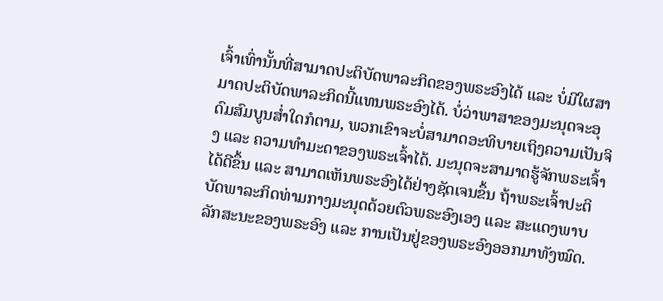ເຈົ້າເທົ່ານັ້ນທີ່ສາມາດປະຕິບັດພາລະກິດຂອງພຣະອົງໄດ້ ແລະ ບໍ່ມີໃຜສາມາດປະຕິບັດພາລະກິດນີ້ແທນພຣະອົງໄດ້. ບໍ່ວ່າພາສາຂອງມະນຸດຈະອຸດົມສົມບູນສໍ່າໃດກໍຕາມ, ພວກເຂົາຈະບໍ່ສາມາດອະທິບາຍເຖິງຄວາມເປັນຈິງ ແລະ ຄວາມທຳມະດາຂອງພຣະເຈົ້າໄດ້. ມະນຸດຈະສາມາດຮູ້ຈັກພຣະເຈົ້າໄດ້ດີຂຶ້ນ ແລະ ສາມາດເຫັນພຣະອົງໄດ້ຢ່າງຊັດເຈນຂຶ້ນ ຖ້າພຣະເຈົ້າປະຕິບັດພາລະກິດທ່າມກາງມະນຸດດ້ວຍຕົວພຣະອົງເອງ ແລະ ສະແດງພາບລັກສະນະຂອງພຣະອົງ ແລະ ການເປັນຢູ່ຂອງພຣະອົງອອກມາທັງໝົດ.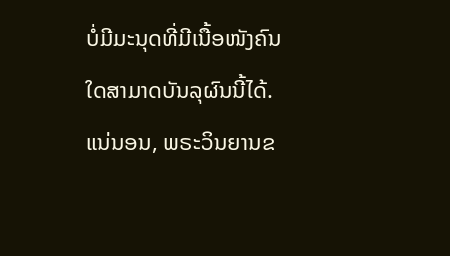ບໍ່ມີມະນຸດທີ່ມີເນື້ອໜັງຄົນໃດສາມາດບັນລຸຜົນນີ້ໄດ້. ແນ່ນອນ, ພຣະວິນຍານຂ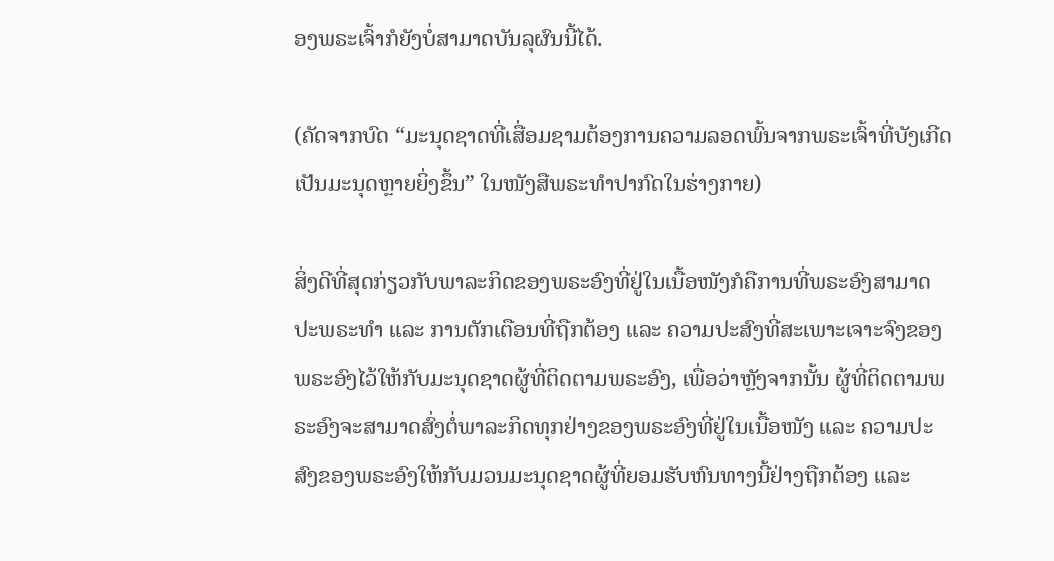ອງພຣະເຈົ້າກໍຍັງບໍ່ສາມາດບັນລຸຜົນນີ້ໄດ້.

(ຄັດຈາກບົດ “ມະນຸດຊາດທີ່ເສື່ອມຊາມຕ້ອງການຄວາມລອດພົ້ນຈາກພຣະເຈົ້າທີ່ບັງເກີດເປັນມະນຸດຫຼາຍຍິ່ງຂຶ້ນ” ໃນໜັງສືພຣະທໍາປາກົດໃນຮ່າງກາຍ)

ສິ່ງດີທີ່ສຸດກ່ຽວກັບພາລະກິດຂອງພຣະອົງທີ່ຢູ່ໃນເນື້ອໜັງກໍຄືການທີ່ພຣະອົງສາມາດປະພຣະທຳ ແລະ ການຕັກເຕືອນທີ່ຖືກຕ້ອງ ແລະ ຄວາມປະສົງທີ່ສະເພາະເຈາະຈົງຂອງພຣະອົງໄວ້ໃຫ້ກັບມະນຸດຊາດຜູ້ທີ່ຕິດຕາມພຣະອົງ, ເພື່ອວ່າຫຼັງຈາກນັ້ນ ຜູ້ທີ່ຕິດຕາມພຣະອົງຈະສາມາດສົ່ງຕໍ່ພາລະກິດທຸກຢ່າງຂອງພຣະອົງທີ່ຢູ່ໃນເນື້ອໜັງ ແລະ ຄວາມປະສົງຂອງພຣະອົງໃຫ້ກັບມວນມະນຸດຊາດຜູ້ທີ່ຍອມຮັບຫົນທາງນີ້ຢ່າງຖືກຕ້ອງ ແລະ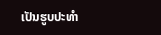ເປັນຮູບປະທໍາ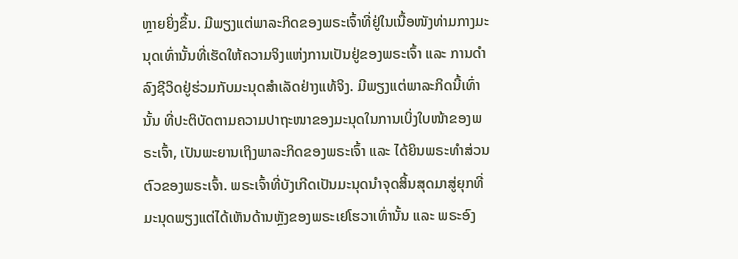ຫຼາຍຍິ່ງຂຶ້ນ. ມີພຽງແຕ່ພາລະກິດຂອງພຣະເຈົ້າທີ່ຢູ່ໃນເນື້ອໜັງທ່າມກາງມະນຸດເທົ່ານັ້ນທີ່ເຮັດໃຫ້ຄວາມຈິງແຫ່ງການເປັນຢູ່ຂອງພຣະເຈົ້າ ແລະ ການດຳລົງຊີວິດຢູ່ຮ່ວມກັບມະນຸດສຳເລັດຢ່າງແທ້ຈິງ. ມີພຽງແຕ່ພາລະກິດນີ້ເທົ່ານັ້ນ ທີ່ປະຕິບັດຕາມຄວາມປາຖະໜາຂອງມະນຸດໃນການເບິ່ງໃບໜ້າຂອງພຣະເຈົ້າ, ເປັນພະຍານເຖິງພາລະກິດຂອງພຣະເຈົ້າ ແລະ ໄດ້ຍິນພຣະທຳສ່ວນຕົວຂອງພຣະເຈົ້າ. ພຣະເຈົ້າທີ່ບັງເກີດເປັນມະນຸດນໍາຈຸດສິ້ນສຸດມາສູ່ຍຸກທີ່ມະນຸດພຽງແຕ່ໄດ້ເຫັນດ້ານຫຼັງຂອງພຣະເຢໂຮວາເທົ່ານັ້ນ ແລະ ພຣະອົງ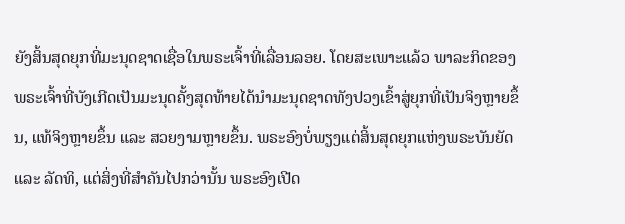ຍັງສິ້ນສຸດຍຸກທີ່ມະນຸດຊາດເຊື່ອໃນພຣະເຈົ້າທີ່ເລື່ອນລອຍ. ໂດຍສະເພາະແລ້ວ ພາລະກິດຂອງພຣະເຈົ້າທີ່ບັງເກີດເປັນມະນຸດຄັ້ງສຸດທ້າຍໄດ້ນໍາມະນຸດຊາດທັງປວງເຂົ້າສູ່ຍຸກທີ່ເປັນຈິງຫຼາຍຂຶ້ນ, ແທ້ຈິງຫຼາຍຂຶ້ນ ແລະ ສວຍງາມຫຼາຍຂຶ້ນ. ພຣະອົງບໍ່ພຽງແຕ່ສິ້ນສຸດຍຸກແຫ່ງພຣະບັນຍັດ ແລະ ລັດທິ, ແຕ່ສິ່ງທີ່ສຳຄັນໄປກວ່ານັ້ນ ພຣະອົງເປີດ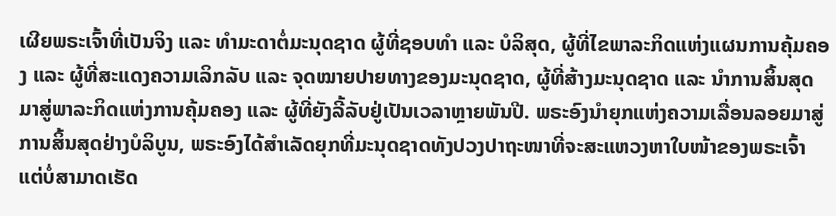ເຜີຍພຣະເຈົ້າທີ່ເປັນຈິງ ແລະ ທຳມະດາຕໍ່ມະນຸດຊາດ ຜູ້ທີ່ຊອບທຳ ແລະ ບໍລິສຸດ, ຜູ້ທີ່ໄຂພາລະກິດແຫ່ງແຜນການຄຸ້ມຄອງ ແລະ ຜູ້ທີ່ສະແດງຄວາມເລິກລັບ ແລະ ຈຸດໝາຍປາຍທາງຂອງມະນຸດຊາດ, ຜູ້ທີ່ສ້າງມະນຸດຊາດ ແລະ ນໍາການສິ້ນສຸດມາສູ່ພາລະກິດແຫ່ງການຄຸ້ມຄອງ ແລະ ຜູ້ທີ່ຍັງລີ້ລັບຢູ່ເປັນເວລາຫຼາຍພັນປີ. ພຣະອົງນໍາຍຸກແຫ່ງຄວາມເລື່ອນລອຍມາສູ່ການສິ້ນສຸດຢ່າງບໍລິບູນ, ພຣະອົງໄດ້ສໍາເລັດຍຸກທີ່ມະນຸດຊາດທັງປວງປາຖະໜາທີ່ຈະສະແຫວງຫາໃບໜ້າຂອງພຣະເຈົ້າ ແຕ່ບໍ່ສາມາດເຮັດ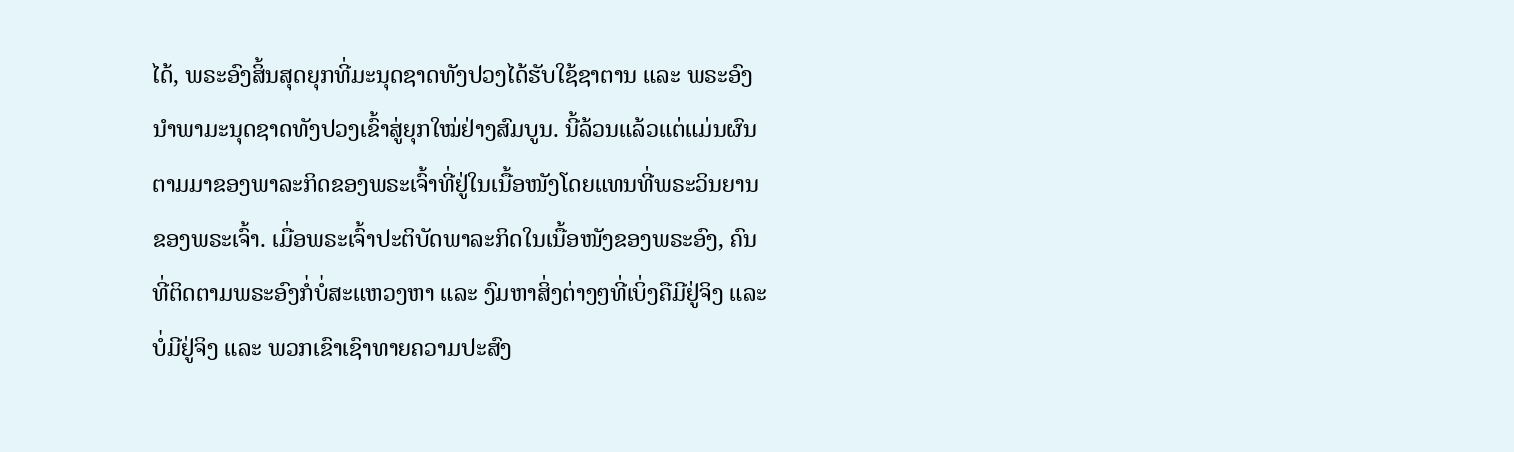ໄດ້, ພຣະອົງສິ້ນສຸດຍຸກທີ່ມະນຸດຊາດທັງປວງໄດ້ຮັບໃຊ້ຊາຕານ ແລະ ພຣະອົງນໍາພາມະນຸດຊາດທັງປວງເຂົ້າສູ່ຍຸກໃໝ່ຢ່າງສົມບູນ. ນີ້ລ້ວນແລ້ວແຕ່ແມ່ນຜົນຕາມມາຂອງພາລະກິດຂອງພຣະເຈົ້າທີ່ຢູ່ໃນເນື້ອໜັງໂດຍແທນທີ່ພຣະວິນຍານຂອງພຣະເຈົ້າ. ເມື່ອພຣະເຈົ້າປະຕິບັດພາລະກິດໃນເນື້ອໜັງຂອງພຣະອົງ, ຄົນທີ່ຕິດຕາມພຣະອົງກໍ່ບໍ່ສະແຫວງຫາ ແລະ ງົມຫາສິ່ງຕ່າງໆທີ່ເບິ່ງຄືມີຢູ່ຈິງ ແລະ ບໍ່ມີຢູ່ຈິງ ແລະ ພວກເຂົາເຊົາທາຍຄວາມປະສົງ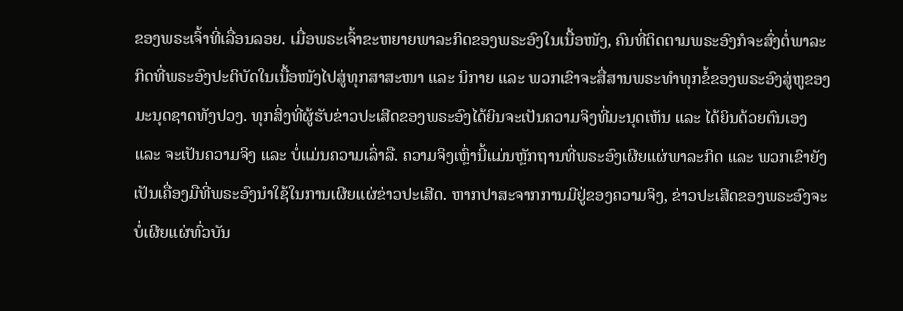ຂອງພຣະເຈົ້າທີ່ເລື່ອນລອຍ. ເມື່ອພຣະເຈົ້າຂະຫຍາຍພາລະກິດຂອງພຣະອົງໃນເນື້ອໜັງ, ຄົນທີ່ຕິດຕາມພຣະອົງກໍຈະສົ່ງຕໍ່ພາລະກິດທີ່ພຣະອົງປະຕິບັດໃນເນື້ອໜັງໄປສູ່ທຸກສາສະໜາ ແລະ ນິກາຍ ແລະ ພວກເຂົາຈະສື່ສານພຣະທຳທຸກຂໍ້ຂອງພຣະອົງສູ່ຫູຂອງມະນຸດຊາດທັງປວງ. ທຸກສິ່ງທີ່ຜູ້ຮັບຂ່າວປະເສີດຂອງພຣະອົງໄດ້ຍິນຈະເປັນຄວາມຈິງທີ່ມະນຸດເຫັນ ແລະ ໄດ້ຍິນດ້ວຍຕົນເອງ ແລະ ຈະເປັນຄວາມຈິງ ແລະ ບໍ່ແມ່ນຄວາມເລົ່າລື. ຄວາມຈິງເຫຼົ່ານີ້ແມ່ນຫຼັກຖານທີ່ພຣະອົງເຜີຍແຜ່ພາລະກິດ ແລະ ພວກເຂົາຍັງເປັນເຄື່ອງມືທີ່ພຣະອົງນໍາໃຊ້ໃນການເຜີຍແຜ່ຂ່າວປະເສີດ. ຫາກປາສະຈາກການມີຢູ່ຂອງຄວາມຈິງ, ຂ່າວປະເສີດຂອງພຣະອົງຈະບໍ່ເຜີຍແຜ່ທົ່ວບັນ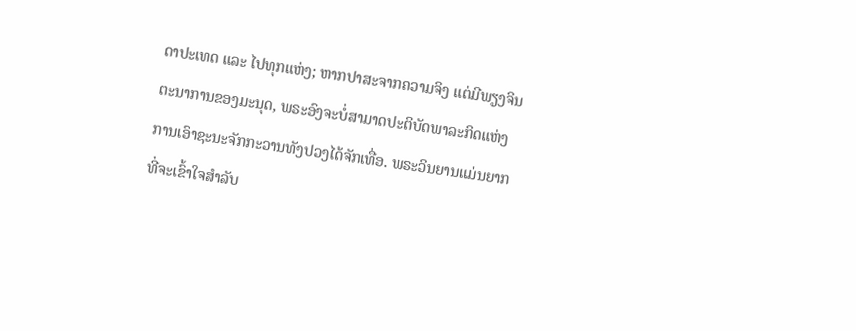ດາປະເທດ ແລະ ໄປທຸກແຫ່ງ; ຫາກປາສະຈາກຄວາມຈິງ ແຕ່ມີພຽງຈິນຕະນາການຂອງມະນຸດ, ພຣະອົງຈະບໍ່ສາມາດປະຕິບັດພາລະກິດແຫ່ງການເອົາຊະນະຈັກກະວານທັງປວງໄດ້ຈັກເທື່ອ. ພຣະວິນຍານແມ່ນຍາກທີ່ຈະເຂົ້າໃຈສຳລັບ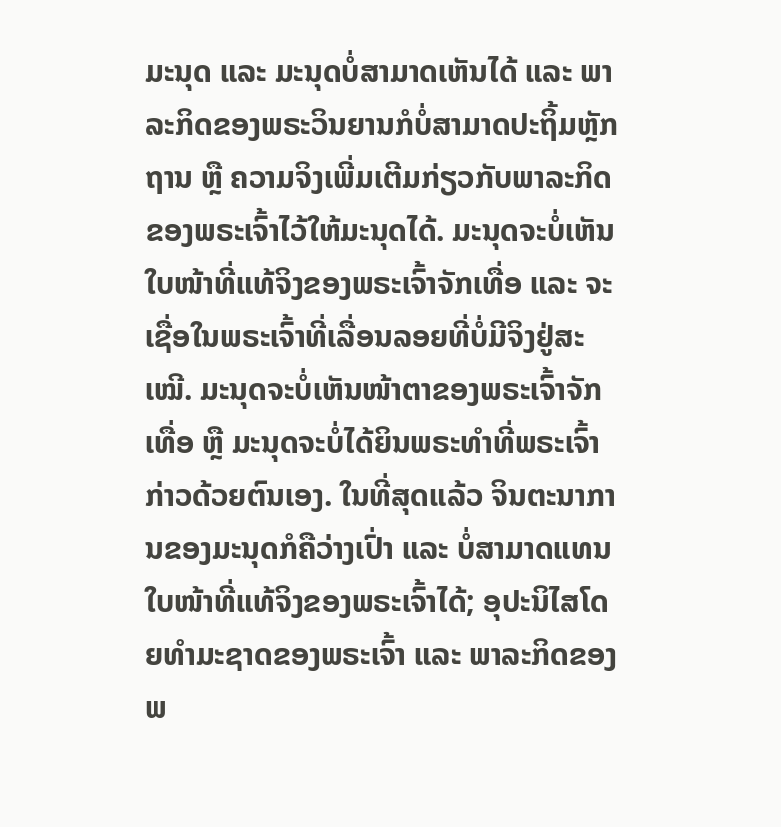ມະນຸດ ແລະ ມະນຸດບໍ່ສາມາດເຫັນໄດ້ ແລະ ພາລະກິດຂອງພຣະວິນຍານກໍບໍ່ສາມາດປະຖິ້ມຫຼັກຖານ ຫຼື ຄວາມຈິງເພີ່ມເຕີມກ່ຽວກັບພາລະກິດຂອງພຣະເຈົ້າໄວ້ໃຫ້ມະນຸດໄດ້. ມະນຸດຈະບໍ່ເຫັນໃບໜ້າທີ່ແທ້ຈິງຂອງພຣະເຈົ້າຈັກເທື່ອ ແລະ ຈະເຊື່ອໃນພຣະເຈົ້າທີ່ເລື່ອນລອຍທີ່ບໍ່ມີຈິງຢູ່ສະເໝີ. ມະນຸດຈະບໍ່ເຫັນໜ້າຕາຂອງພຣະເຈົ້າຈັກເທື່ອ ຫຼື ມະນຸດຈະບໍ່ໄດ້ຍິນພຣະທຳທີ່ພຣະເຈົ້າກ່າວດ້ວຍຕົນເອງ. ໃນທີ່ສຸດແລ້ວ ຈິນຕະນາການຂອງມະນຸດກໍຄືວ່າງເປົ່າ ແລະ ບໍ່ສາມາດແທນໃບໜ້າທີ່ແທ້ຈິງຂອງພຣະເຈົ້າໄດ້; ອຸປະນິໄສໂດຍທຳມະຊາດຂອງພຣະເຈົ້າ ແລະ ພາລະກິດຂອງພ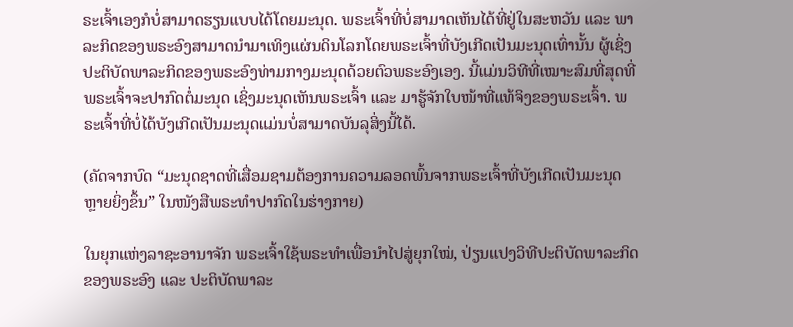ຣະເຈົ້າເອງກໍບໍ່ສາມາດຮຽນແບບໄດ້ໂດຍມະນຸດ. ພຣະເຈົ້າທີ່ບໍ່ສາມາດເຫັນໄດ້ທີ່ຢູ່ໃນສະຫວັນ ແລະ ພາລະກິດຂອງພຣະອົງສາມາດນໍາມາເທິງແຜ່ນດິນໂລກໂດຍພຣະເຈົ້າທີ່ບັງເກີດເປັນມະນຸດເທົ່ານັ້ນ ຜູ້ເຊິ່ງປະຕິບັດພາລະກິດຂອງພຣະອົງທ່າມກາງມະນຸດດ້ວຍຕົວພຣະອົງເອງ. ນີ້ແມ່ນວິທີທີ່ເໝາະສົມທີ່ສຸດທີ່ພຣະເຈົ້າຈະປາກົດຕໍ່ມະນຸດ ເຊິ່ງມະນຸດເຫັນພຣະເຈົ້າ ແລະ ມາຮູ້ຈັກໃບໜ້າທີ່ແທ້ຈິງຂອງພຣະເຈົ້າ. ພຣະເຈົ້າທີ່ບໍ່ໄດ້ບັງເກີດເປັນມະນຸດແມ່ນບໍ່ສາມາດບັນລຸສິ່ງນີ້ໄດ້.

(ຄັດຈາກບົດ “ມະນຸດຊາດທີ່ເສື່ອມຊາມຕ້ອງການຄວາມລອດພົ້ນຈາກພຣະເຈົ້າທີ່ບັງເກີດເປັນມະນຸດຫຼາຍຍິ່ງຂຶ້ນ” ໃນໜັງສືພຣະທໍາປາກົດໃນຮ່າງກາຍ)

ໃນຍຸກແຫ່ງລາຊະອານາຈັກ ພຣະເຈົ້າໃຊ້ພຣະທໍາເພື່ອນໍາໄປສູ່ຍຸກໃໝ່, ປ່ຽນແປງວິທີປະຕິບັດພາລະກິດຂອງພຣະອົງ ແລະ ປະຕິບັດພາລະ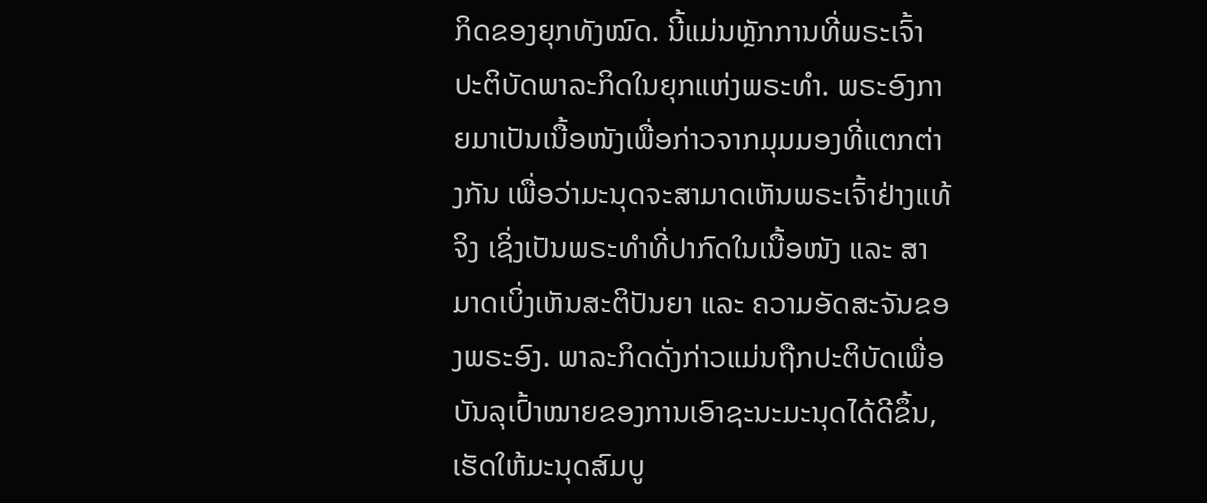ກິດຂອງຍຸກທັງໝົດ. ນີ້ແມ່ນຫຼັກການທີ່ພຣະເຈົ້າປະຕິບັດພາລະກິດໃນຍຸກແຫ່ງພຣະທໍາ. ພຣະອົງກາຍມາເປັນເນື້ອໜັງເພື່ອກ່າວຈາກມຸມມອງທີ່ແຕກຕ່າງກັນ ເພື່ອວ່າມະນຸດຈະສາມາດເຫັນພຣະເຈົ້າຢ່າງແທ້ຈິງ ເຊິ່ງເປັນພຣະທໍາທີ່ປາກົດໃນເນື້ອໜັງ ແລະ ສາມາດເບິ່ງເຫັນສະຕິປັນຍາ ແລະ ຄວາມອັດສະຈັນຂອງພຣະອົງ. ພາລະກິດດັ່ງກ່າວແມ່ນຖືກປະຕິບັດເພື່ອບັນລຸເປົ້າໝາຍຂອງການເອົາຊະນະມະນຸດໄດ້ດີຂຶ້ນ, ເຮັດໃຫ້ມະນຸດສົມບູ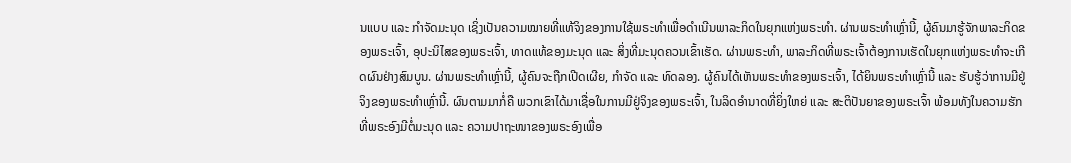ນແບບ ແລະ ກໍາຈັດມະນຸດ ເຊິ່ງເປັນຄວາມໝາຍທີ່ແທ້ຈິງຂອງການໃຊ້ພຣະທໍາເພື່ອດໍາເນີນພາລະກິດໃນຍຸກແຫ່ງພຣະທໍາ. ຜ່ານພຣະທໍາເຫຼົ່ານີ້, ຜູ້ຄົນມາຮູ້ຈັກພາລະກິດຂອງພຣະເຈົ້າ, ອຸປະນິໄສຂອງພຣະເຈົ້າ, ທາດແທ້ຂອງມະນຸດ ແລະ ສິ່ງທີ່ມະນຸດຄວນເຂົ້າເຮັດ. ຜ່ານພຣະທໍາ, ພາລະກິດທີ່ພຣະເຈົ້າຕ້ອງການເຮັດໃນຍຸກແຫ່ງພຣະທໍາຈະເກີດຜົນຢ່າງສົມບູນ. ຜ່ານພຣະທໍາເຫຼົ່ານີ້, ຜູ້ຄົນຈະຖືກເປີດເຜີຍ, ກໍາຈັດ ແລະ ທົດລອງ. ຜູ້ຄົນໄດ້ເຫັນພຣະທໍາຂອງພຣະເຈົ້າ, ໄດ້ຍິນພຣະທໍາເຫຼົ່ານີ້ ແລະ ຮັບຮູ້ວ່າການມີຢູ່ຈິງຂອງພຣະທໍາເຫຼົ່ານີ້. ຜົນຕາມມາກໍ່ຄື ພວກເຂົາໄດ້ມາເຊື່ອໃນການມີຢູ່ຈິງຂອງພຣະເຈົ້າ, ໃນລິດອໍານາດທີ່ຍິ່ງໃຫຍ່ ແລະ ສະຕິປັນຍາຂອງພຣະເຈົ້າ ພ້ອມທັງໃນຄວາມຮັກທີ່ພຣະອົງມີຕໍ່ມະນຸດ ແລະ ຄວາມປາຖະໜາຂອງພຣະອົງເພື່ອ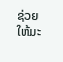ຊ່ວຍໃຫ້ມະ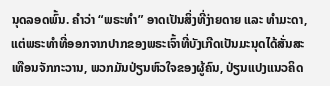ນຸດລອດພົ້ນ. ຄໍາວ່າ “ພຣະທໍາ” ອາດເປັນສິ່ງທີ່ງ່າຍດາຍ ແລະ ທໍາມະດາ, ແຕ່ພຣະທໍາທີ່ອອກຈາກປາກຂອງພຣະເຈົ້າທີ່ບັງເກີດເປັນມະນຸດໄດ້ສັ່ນສະເທືອນຈັກກະວານ, ພວກມັນປ່ຽນຫົວໃຈຂອງຜູ້ຄົນ, ປ່ຽນແປງແນວຄິດ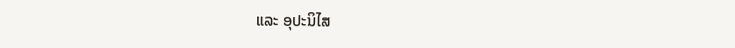ແລະ ອຸປະນິໄສ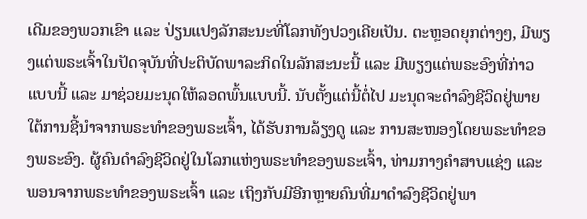ເດີມຂອງພວກເຂົາ ແລະ ປ່ຽນແປງລັກສະນະທີ່ໂລກທັງປວງເຄີຍເປັນ. ຕະຫຼອດຍຸກຕ່າງໆ, ມີພຽງແຕ່ພຣະເຈົ້າໃນປັດຈຸບັນທີ່ປະຕິບັດພາລະກິດໃນລັກສະນະນີ້ ແລະ ມີພຽງແຕ່ພຣະອົງທີ່ກ່າວແບບນີ້ ແລະ ມາຊ່ວຍມະນຸດໃຫ້ລອດພົ້ນແບບນີ້. ນັບຕັ້ງແຕ່ນີ້ຕໍ່ໄປ ມະນຸດຈະດໍາລົງຊີວິດຢູ່ພາຍໃຕ້ການຊີ້ນໍາຈາກພຣະທໍາຂອງພຣະເຈົ້າ, ໄດ້ຮັບການລ້ຽງດູ ແລະ ການສະໜອງໂດຍພຣະທຳຂອງພຣະອົງ. ຜູ້ຄົນດຳລົງຊີວິດຢູ່ໃນໂລກແຫ່ງພຣະທຳຂອງພຣະເຈົ້າ, ທ່າມກາງຄໍາສາບແຊ່ງ ແລະ ພອນຈາກພຣະທໍາຂອງພຣະເຈົ້າ ແລະ ເຖິງກັບມີອີກຫຼາຍຄົນທີ່ມາດໍາລົງຊີວິດຢູ່ພາ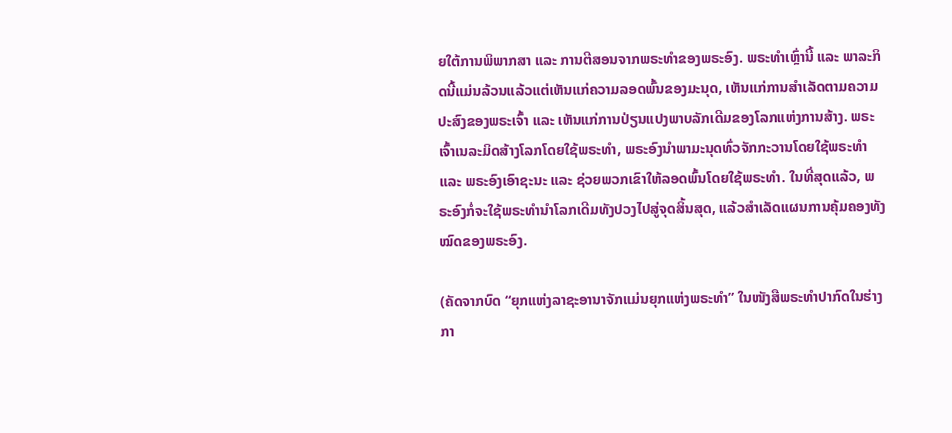ຍໃຕ້ການພິພາກສາ ແລະ ການຕີສອນຈາກພຣະທໍາຂອງພຣະອົງ. ພຣະທໍາເຫຼົ່ານີ້ ແລະ ພາລະກິດນີ້ແມ່ນລ້ວນແລ້ວແຕ່ເຫັນແກ່ຄວາມລອດພົ້ນຂອງມະນຸດ, ເຫັນແກ່ການສຳເລັດຕາມຄວາມປະສົງຂອງພຣະເຈົ້າ ແລະ ເຫັນແກ່ການປ່ຽນແປງພາບລັກເດີມຂອງໂລກແຫ່ງການສ້າງ. ພຣະເຈົ້າເນລະມິດສ້າງໂລກໂດຍໃຊ້ພຣະທໍາ, ພຣະອົງນໍາພາມະນຸດທົ່ວຈັກກະວານໂດຍໃຊ້ພຣະທໍາ ແລະ ພຣະອົງເອົາຊະນະ ແລະ ຊ່ວຍພວກເຂົາໃຫ້ລອດພົ້ນໂດຍໃຊ້ພຣະທໍາ. ໃນທີ່ສຸດແລ້ວ, ພຣະອົງກໍ່ຈະໃຊ້ພຣະທໍານໍາໂລກເດີມທັງປວງໄປສູ່ຈຸດສິ້ນສຸດ, ແລ້ວສຳເລັດແຜນການຄຸ້ມຄອງທັງໝົດຂອງພຣະອົງ.

(ຄັດຈາກບົດ “ຍຸກແຫ່ງລາຊະອານາຈັກແມ່ນຍຸກແຫ່ງພຣະທໍາ” ໃນໜັງສືພຣະທໍາປາກົດໃນຮ່າງກາ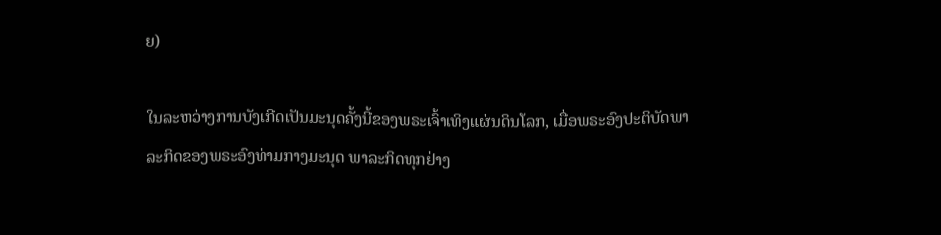ຍ)

ໃນລະຫວ່າງການບັງເກີດເປັນມະນຸດຄັ້ງນີ້ຂອງພຣະເຈົ້າເທິງແຜ່ນດິນໂລກ, ເມື່ອພຣະອົງປະຕິບັດພາລະກິດຂອງພຣະອົງທ່າມກາງມະນຸດ ພາລະກິດທຸກຢ່າງ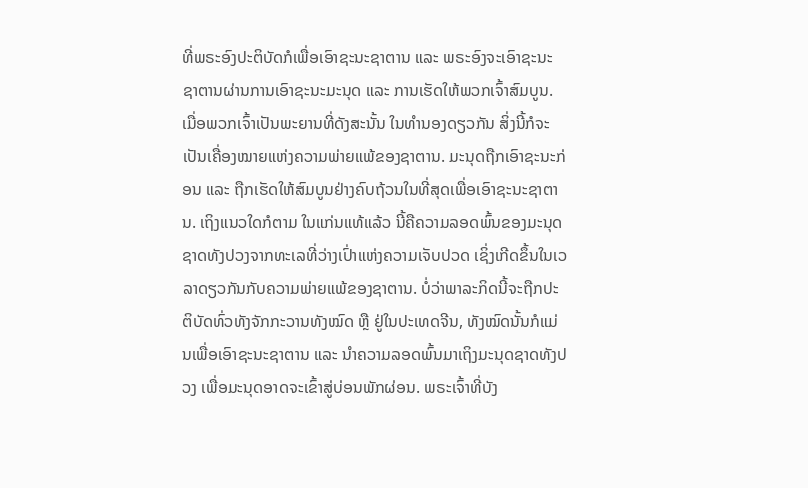ທີ່ພຣະອົງປະຕິບັດກໍເພື່ອເອົາຊະນະຊາຕານ ແລະ ພຣະອົງຈະເອົາຊະນະຊາຕານຜ່ານການເອົາຊະນະມະນຸດ ແລະ ການເຮັດໃຫ້ພວກເຈົ້າສົມບູນ. ເມື່ອພວກເຈົ້າເປັນພະຍານທີ່ດັງສະນັ້ນ ໃນທຳນອງດຽວກັນ ສິ່ງນີ້ກໍຈະເປັນເຄື່ອງໝາຍແຫ່ງຄວາມພ່າຍແພ້ຂອງຊາຕານ. ມະນຸດຖືກເອົາຊະນະກ່ອນ ແລະ ຖືກເຮັດໃຫ້ສົມບູນຢ່າງຄົບຖ້ວນໃນທີ່ສຸດເພື່ອເອົາຊະນະຊາຕານ. ເຖິງແນວໃດກໍຕາມ ໃນແກ່ນແທ້ແລ້ວ ນີ້ຄືຄວາມລອດພົ້ນຂອງມະນຸດຊາດທັງປວງຈາກທະເລທີ່ວ່າງເປົ່າແຫ່ງຄວາມເຈັບປວດ ເຊິ່ງເກີດຂຶ້ນໃນເວລາດຽວກັນກັບຄວາມພ່າຍແພ້ຂອງຊາຕານ. ບໍ່ວ່າພາລະກິດນີ້ຈະຖືກປະຕິບັດທົ່ວທັງຈັກກະວານທັງໝົດ ຫຼື ຢູ່ໃນປະເທດຈີນ, ທັງໝົດນັ້ນກໍແມ່ນເພື່ອເອົາຊະນະຊາຕານ ແລະ ນໍາຄວາມລອດພົ້ນມາເຖິງມະນຸດຊາດທັງປວງ ເພື່ອມະນຸດອາດຈະເຂົ້າສູ່ບ່ອນພັກຜ່ອນ. ພຣະເຈົ້າທີ່ບັງ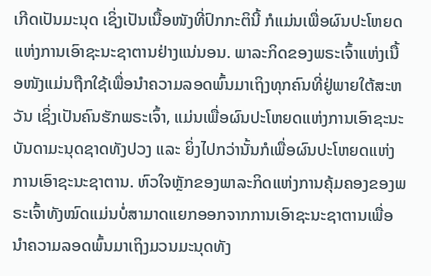ເກີດເປັນມະນຸດ ເຊິ່ງເປັນເນື້ອໜັງທີ່ປົກກະຕິນີ້ ກໍແມ່ນເພື່ອຜົນປະໂຫຍດແຫ່ງການເອົາຊະນະຊາຕານຢ່າງແນ່ນອນ. ພາລະກິດຂອງພຣະເຈົ້າແຫ່ງເນື້ອໜັງແມ່ນຖືກໃຊ້ເພື່ອນໍາຄວາມລອດພົ້ນມາເຖິງທຸກຄົນທີ່ຢູ່ພາຍໃຕ້ສະຫວັນ ເຊິ່ງເປັນຄົນຮັກພຣະເຈົ້າ, ແມ່ນເພື່ອຜົນປະໂຫຍດແຫ່ງການເອົາຊະນະບັນດາມະນຸດຊາດທັງປວງ ແລະ ຍິ່ງໄປກວ່ານັ້ນກໍເພື່ອຜົນປະໂຫຍດແຫ່ງການເອົາຊະນະຊາຕານ. ຫົວໃຈຫຼັກຂອງພາລະກິດແຫ່ງການຄຸ້ມຄອງຂອງພຣະເຈົ້າທັງໝົດແມ່ນບໍ່ສາມາດແຍກອອກຈາກການເອົາຊະນະຊາຕານເພື່ອນໍາຄວາມລອດພົ້ນມາເຖິງມວນມະນຸດທັງ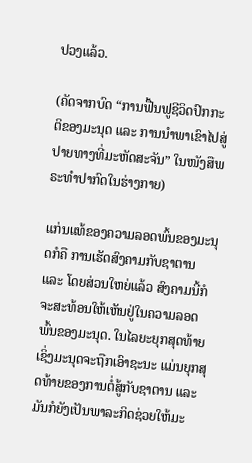ປວງແລ້ວ.

(ຄັດຈາກບົດ “ການຟື້ນຟູຊີວິດປົກກະຕິຂອງມະນຸດ ແລະ ການນໍາພາເຂົາໄປສູ່ປາຍທາງທີ່ມະຫັດສະຈັນ” ໃນໜັງສືພຣະທໍາປາກົດໃນຮ່າງກາຍ)

ແກ່ນແທ້ຂອງຄວາມລອດພົ້ນຂອງມະນຸດກໍຄື ການເຮັດສົງຄາມກັບຊາຕານ ແລະ ໂດຍສ່ວນໃຫຍ່ແລ້ວ ສົງຄາມນີ້ກໍຈະສະທ້ອນໃຫ້ເຫັນຢູ່ໃນຄວາມລອດພົ້ນຂອງມະນຸດ. ໃນໄລຍະຍຸກສຸດທ້າຍ ເຊິ່ງມະນຸດຈະຖືກເອົາຊະນະ ແມ່ນຍຸກສຸດທ້າຍຂອງການຕໍ່ສູ້ກັບຊາຕານ ແລະ ມັນກໍຍັງເປັນພາລະກິດຊ່ວຍໃຫ້ມະ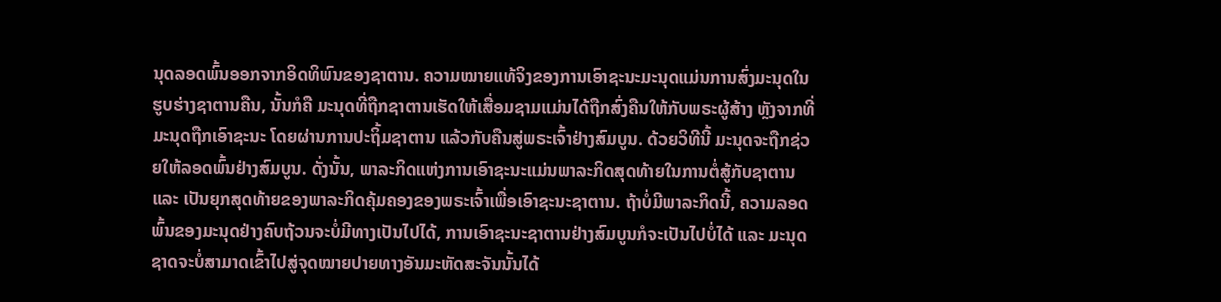ນຸດລອດພົ້ນອອກຈາກອິດທິພົນຂອງຊາຕານ. ຄວາມໝາຍແທ້ຈິງຂອງການເອົາຊະນະມະນຸດແມ່ນການສົ່ງມະນຸດໃນຮູບຮ່າງຊາຕານຄືນ, ນັ້ນກໍຄື ມະນຸດທີ່ຖືກຊາຕານເຮັດໃຫ້ເສື່ອມຊາມແມ່ນໄດ້ຖືກສົ່ງຄືນໃຫ້ກັບພຣະຜູ້ສ້າງ ຫຼັງຈາກທີ່ມະນຸດຖືກເອົາຊະນະ ໂດຍຜ່ານການປະຖິ້ມຊາຕານ ແລ້ວກັບຄືນສູ່ພຣະເຈົ້າຢ່າງສົມບູນ. ດ້ວຍວິທີນີ້ ມະນຸດຈະຖືກຊ່ວຍໃຫ້ລອດພົ້ນຢ່າງສົມບູນ. ດັ່ງນັ້ນ, ພາລະກິດແຫ່ງການເອົາຊະນະແມ່ນພາລະກິດສຸດທ້າຍໃນການຕໍ່ສູ້ກັບຊາຕານ ແລະ ເປັນຍຸກສຸດທ້າຍຂອງພາລະກິດຄຸ້ມຄອງຂອງພຣະເຈົ້າເພື່ອເອົາຊະນະຊາຕານ. ຖ້າບໍ່ມີພາລະກິດນີ້, ຄວາມລອດພົ້ນຂອງມະນຸດຢ່າງຄົບຖ້ວນຈະບໍ່ມີທາງເປັນໄປໄດ້, ການເອົາຊະນະຊາຕານຢ່າງສົມບູນກໍຈະເປັນໄປບໍ່ໄດ້ ແລະ ມະນຸດຊາດຈະບໍ່ສາມາດເຂົ້າໄປສູ່ຈຸດໝາຍປາຍທາງອັນມະຫັດສະຈັນນັ້ນໄດ້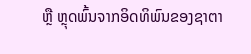ຫຼື ຫຼຸດພົ້ນຈາກອິດທິພົນຂອງຊາຕາ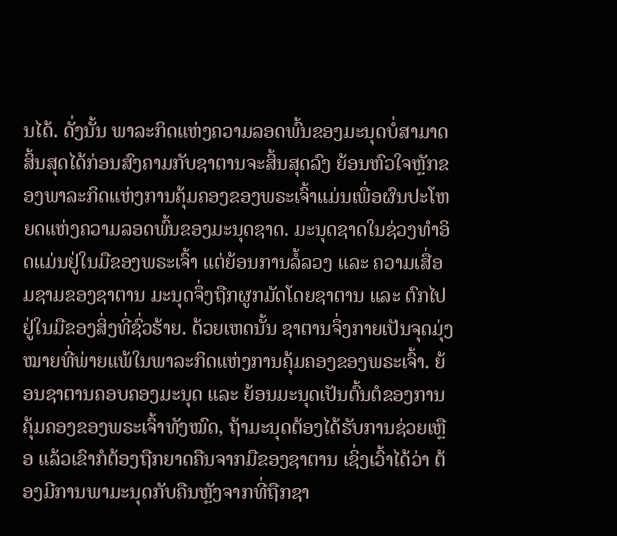ນໄດ້. ດັ່ງນັ້ນ ພາລະກິດແຫ່ງຄວາມລອດພົ້ນຂອງມະນຸດບໍ່ສາມາດສິ້ນສຸດໄດ້ກ່ອນສົງຄາມກັບຊາຕານຈະສິ້ນສຸດລົງ ຍ້ອນຫົວໃຈຫຼັກຂອງພາລະກິດແຫ່ງການຄຸ້ມຄອງຂອງພຣະເຈົ້າແມ່ນເພື່ອຜົນປະໂຫຍດແຫ່ງຄວາມລອດພົ້ນຂອງມະນຸດຊາດ. ມະນຸດຊາດໃນຊ່ວງທຳອິດແມ່ນຢູ່ໃນມືຂອງພຣະເຈົ້າ ແຕ່ຍ້ອນການລໍ້ລວງ ແລະ ຄວາມເສື່ອມຊາມຂອງຊາຕານ ມະນຸດຈຶ່ງຖືກຜູກມັດໂດຍຊາຕານ ແລະ ຕົກໄປຢູ່ໃນມືຂອງສິ່ງທີ່ຊົ່ວຮ້າຍ. ດ້ວຍເຫດນັ້ນ ຊາຕານຈຶ່ງກາຍເປັນຈຸດມຸ່ງໝາຍທີ່ພ່າຍແພ້ໃນພາລະກິດແຫ່ງການຄຸ້ມຄອງຂອງພຣະເຈົ້າ. ຍ້ອນຊາຕານຄອບຄອງມະນຸດ ແລະ ຍ້ອນມະນຸດເປັນຕົ້ນຕໍຂອງການຄຸ້ມຄອງຂອງພຣະເຈົ້າທັງໝົດ, ຖ້າມະນຸດຕ້ອງໄດ້ຮັບການຊ່ວຍເຫຼືອ ແລ້ວເຂົາກໍຕ້ອງຖືກຍາດຄືນຈາກມືຂອງຊາຕານ ເຊິ່ງເວົ້າໄດ້ວ່າ ຕ້ອງມີການພາມະນຸດກັບຄືນຫຼັງຈາກທີ່ຖືກຊາ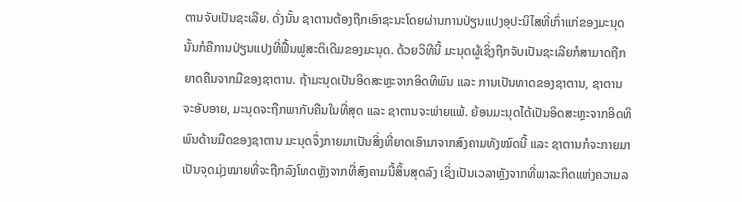ຕານຈັບເປັນຊະເລີຍ. ດັ່ງນັ້ນ ຊາຕານຕ້ອງຖືກເອົາຊະນະໂດຍຜ່ານການປ່ຽນແປງອຸປະນິໄສທີ່ເກົ່າແກ່ຂອງມະນຸດ ນັ້ນກໍຄືການປ່ຽນແປງທີ່ຟື້ນຟູສະຕິເດີມຂອງມະນຸດ. ດ້ວຍວິທີນີ້ ມະນຸດຜູ້ເຊິ່ງຖືກຈັບເປັນຊະເລີຍກໍສາມາດຖືກຍາດຄືນຈາກມືຂອງຊາຕານ. ຖ້າມະນຸດເປັນອິດສະຫຼະຈາກອິດທິພົນ ແລະ ການເປັນທາດຂອງຊາຕານ, ຊາຕານຈະອັບອາຍ, ມະນຸດຈະຖືກພາກັບຄືນໃນທີ່ສຸດ ແລະ ຊາຕານຈະພ່າຍແພ້. ຍ້ອນມະນຸດໄດ້ເປັນອິດສະຫຼະຈາກອິດທິພົນດ້ານມືດຂອງຊາຕານ ມະນຸດຈຶ່ງກາຍມາເປັນສິ່ງທີ່ຍາດເອົາມາຈາກສົງຄາມທັງໝົດນີ້ ແລະ ຊາຕານກໍຈະກາຍມາເປັນຈຸດມຸ່ງໝາຍທີ່ຈະຖືກລົງໂທດຫຼັງຈາກທີ່ສົງຄາມນີ້ສິ້ນສຸດລົງ ເຊິ່ງເປັນເວລາຫຼັງຈາກທີ່ພາລະກິດແຫ່ງຄວາມລ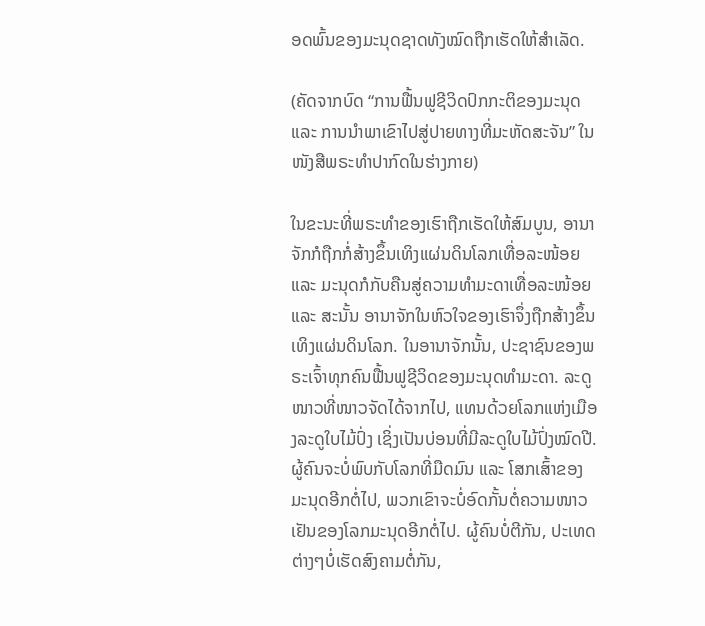ອດພົ້ນຂອງມະນຸດຊາດທັງໝົດຖືກເຮັດໃຫ້ສຳເລັດ.

(ຄັດຈາກບົດ “ການຟື້ນຟູຊີວິດປົກກະຕິຂອງມະນຸດ ແລະ ການນໍາພາເຂົາໄປສູ່ປາຍທາງທີ່ມະຫັດສະຈັນ” ໃນໜັງສືພຣະທໍາປາກົດໃນຮ່າງກາຍ)

ໃນຂະນະທີ່ພຣະທຳຂອງເຮົາຖືກເຮັດໃຫ້ສົມບູນ, ອານາຈັກກໍຖືກກໍ່ສ້າງຂຶ້ນເທິງແຜ່ນດິນໂລກເທື່ອລະໜ້ອຍ ແລະ ມະນຸດກໍກັບຄືນສູ່ຄວາມທຳມະດາເທື່ອລະໜ້ອຍ ແລະ ສະນັ້ນ ອານາຈັກໃນຫົວໃຈຂອງເຮົາຈຶ່ງຖືກສ້າງຂຶ້ນເທິງແຜ່ນດິນໂລກ. ໃນອານາຈັກນັ້ນ, ປະຊາຊົນຂອງພຣະເຈົ້າທຸກຄົນຟື້ນຟູຊີວິດຂອງມະນຸດທຳມະດາ. ລະດູໜາວທີ່ໜາວຈັດໄດ້ຈາກໄປ, ແທນດ້ວຍໂລກແຫ່ງເມືອງລະດູໃບໄມ້ປົ່ງ ເຊິ່ງເປັນບ່ອນທີ່ມີລະດູໃບໄມ້ປົ່ງໝົດປີ. ຜູ້ຄົນຈະບໍ່ພົບກັບໂລກທີ່ມືດມົນ ແລະ ໂສກເສົ້າຂອງມະນຸດອີກຕໍ່ໄປ, ພວກເຂົາຈະບໍ່ອົດກັ້ນຕໍ່ຄວາມໜາວເຢັນຂອງໂລກມະນຸດອີກຕໍ່ໄປ. ຜູ້ຄົນບໍ່ຕີກັນ, ປະເທດຕ່າງໆບໍ່ເຮັດສົງຄາມຕໍ່ກັນ,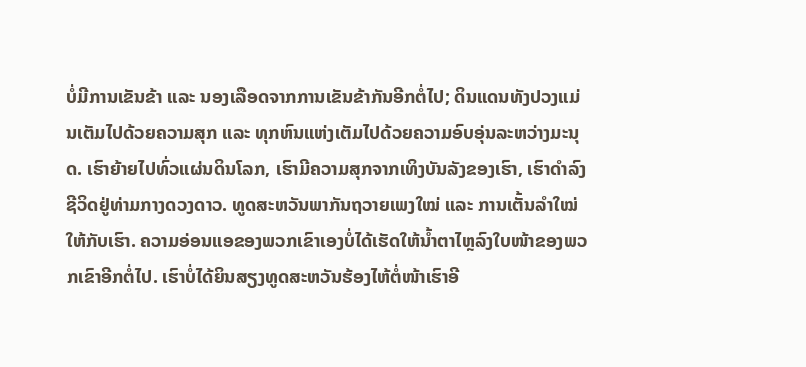ບໍ່ມີການເຂັນຂ້າ ແລະ ນອງເລືອດຈາກການເຂັນຂ້າກັນອີກຕໍ່ໄປ; ດິນແດນທັງປວງແມ່ນເຕັມໄປດ້ວຍຄວາມສຸກ ແລະ ທຸກຫົນແຫ່ງເຕັມໄປດ້ວຍຄວາມອົບອຸ່ນລະຫວ່າງມະນຸດ. ເຮົາຍ້າຍໄປທົ່ວແຜ່ນດິນໂລກ, ເຮົາມີຄວາມສຸກຈາກເທິງບັນລັງຂອງເຮົາ, ເຮົາດຳລົງຊີວິດຢູ່ທ່າມກາງດວງດາວ. ທູດສະຫວັນພາກັນຖວາຍເພງໃໝ່ ແລະ ການເຕັ້ນລຳໃໝ່ໃຫ້ກັບເຮົາ. ຄວາມອ່ອນແອຂອງພວກເຂົາເອງບໍ່ໄດ້ເຮັດໃຫ້ນໍ້າຕາໄຫຼລົງໃບໜ້າຂອງພວກເຂົາອີກຕໍ່ໄປ. ເຮົາບໍ່ໄດ້ຍິນສຽງທູດສະຫວັນຮ້ອງໄຫ້ຕໍ່ໜ້າເຮົາອີ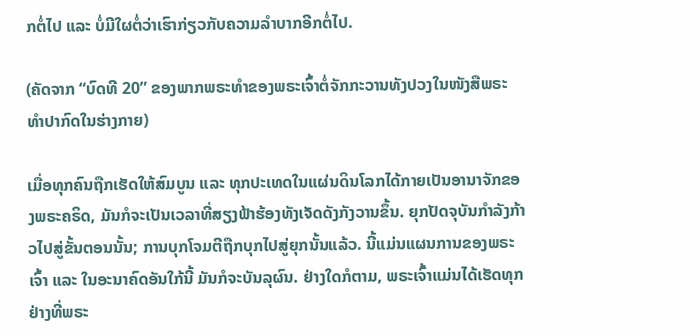ກຕໍ່ໄປ ແລະ ບໍ່ມີໃຜຕໍ່ວ່າເຮົາກ່ຽວກັບຄວາມລໍາບາກອີກຕໍ່ໄປ.

(ຄັດຈາກ “ບົດທີ 20” ຂອງພາກພຣະທຳຂອງພຣະເຈົ້າຕໍ່ຈັກກະວານທັງປວງໃນໜັງສືພຣະທຳປາກົດໃນຮ່າງກາຍ)

ເມື່ອທຸກຄົນຖືກເຮັດໃຫ້ສົມບູນ ແລະ ທຸກປະເທດໃນແຜ່ນດິນໂລກໄດ້ກາຍເປັນອານາຈັກຂອງພຣະຄຣິດ, ມັນກໍຈະເປັນເວລາທີ່ສຽງຟ້າຮ້ອງທັງເຈັດດັງກັງວານຂຶ້ນ. ຍຸກປັດຈຸບັນກໍາລັງກ້າວໄປສູ່ຂັ້ນຕອນນັ້ນ; ການບຸກໂຈມຕີຖືກບຸກໄປສູ່ຍຸກນັ້ນແລ້ວ. ນີ້ແມ່ນແຜນການຂອງພຣະເຈົ້າ ແລະ ໃນອະນາຄົດອັນໃກ້ນີ້ ມັນກໍຈະບັນລຸຜົນ. ຢ່າງໃດກໍຕາມ, ພຣະເຈົ້າແມ່ນໄດ້ເຮັດທຸກຢ່າງທີ່ພຣະ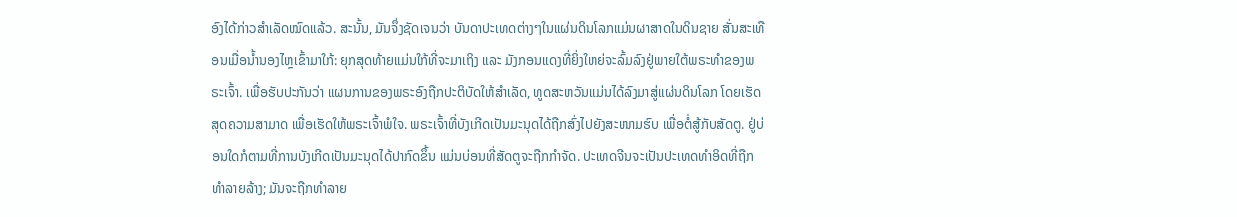ອົງໄດ້ກ່າວສໍາເລັດໝົດແລ້ວ. ສະນັ້ນ, ມັນຈຶ່ງຊັດເຈນວ່າ ບັນດາປະເທດຕ່າງໆໃນແຜ່ນດິນໂລກແມ່ນຜາສາດໃນດິນຊາຍ ສັ່ນສະເທືອນເມື່ອນໍ້ານອງໄຫຼເຂົ້າມາໃກ້: ຍຸກສຸດທ້າຍແມ່ນໃກ້ທີ່ຈະມາເຖິງ ແລະ ມັງກອນແດງທີ່ຍິ່ງໃຫຍ່ຈະລົ້ມລົງຢູ່ພາຍໃຕ້ພຣະທໍາຂອງພຣະເຈົ້າ. ເພື່ອຮັບປະກັນວ່າ ແຜນການຂອງພຣະອົງຖືກປະຕິບັດໃຫ້ສໍາເລັດ, ທູດສະຫວັນແມ່ນໄດ້ລົງມາສູ່ແຜ່ນດິນໂລກ ໂດຍເຮັດສຸດຄວາມສາມາດ ເພື່ອເຮັດໃຫ້ພຣະເຈົ້າພໍໃຈ. ພຣະເຈົ້າທີ່ບັງເກີດເປັນມະນຸດໄດ້ຖືກສົ່ງໄປຍັງສະໜາມຮົບ ເພື່ອຕໍ່ສູ້ກັບສັດຕູ. ຢູ່ບ່ອນໃດກໍຕາມທີ່ການບັງເກີດເປັນມະນຸດໄດ້ປາກົດຂຶ້ນ ແມ່ນບ່ອນທີ່ສັດຕູຈະຖືກກໍາຈັດ. ປະເທດຈີນຈະເປັນປະເທດທໍາອິດທີ່ຖືກທໍາລາຍລ້າງ; ມັນຈະຖືກທໍາລາຍ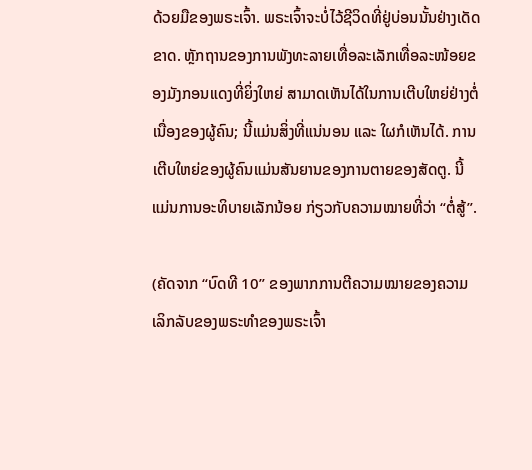ດ້ວຍມືຂອງພຣະເຈົ້າ. ພຣະເຈົ້າຈະບໍ່ໄວ້ຊີວິດທີ່ຢູ່ບ່ອນນັ້ນຢ່າງເດັດຂາດ. ຫຼັກຖານຂອງການພັງທະລາຍເທື່ອລະເລັກເທື່ອລະໜ້ອຍຂອງມັງກອນແດງທີ່ຍິ່ງໃຫຍ່ ສາມາດເຫັນໄດ້ໃນການເຕີບໃຫຍ່ຢ່າງຕໍ່ເນື່ອງຂອງຜູ້ຄົນ; ນີ້ແມ່ນສິ່ງທີ່ແນ່ນອນ ແລະ ໃຜກໍເຫັນໄດ້. ການເຕີບໃຫຍ່ຂອງຜູ້ຄົນແມ່ນສັນຍານຂອງການຕາຍຂອງສັດຕູ. ນີ້ແມ່ນການອະທິບາຍເລັກນ້ອຍ ກ່ຽວກັບຄວາມໝາຍທີ່ວ່າ “ຕໍ່ສູ້”.

(ຄັດຈາກ “ບົດທີ 10” ຂອງພາກການຕີຄວາມໝາຍຂອງຄວາມເລິກລັບຂອງພຣະທຳຂອງພຣະເຈົ້າ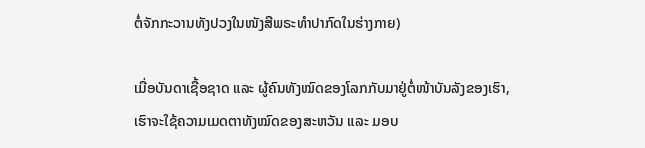ຕໍ່ຈັກກະວານທັງປວງໃນໜັງສືພຣະທຳປາກົດໃນຮ່າງກາຍ)

ເມື່ອບັນດາເຊື້ອຊາດ ແລະ ຜູ້ຄົນທັງໝົດຂອງໂລກກັບມາຢູ່ຕໍ່ໜ້າບັນລັງຂອງເຮົາ, ເຮົາຈະໃຊ້ຄວາມເມດຕາທັງໝົດຂອງສະຫວັນ ແລະ ມອບ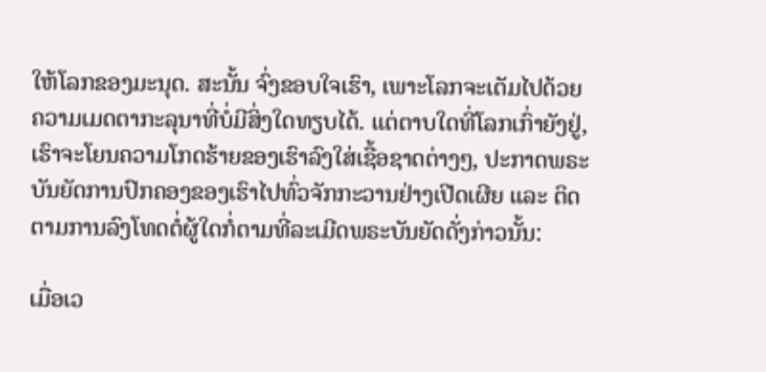ໃຫ້ໂລກຂອງມະນຸດ. ສະນັ້ນ ຈົ່ງຂອບໃຈເຮົາ, ເພາະໂລກຈະເຕັມໄປດ້ວຍຄວາມເມດຕາກະລຸນາທີ່ບໍ່ມີສິ່ງໃດທຽບໄດ້. ແຕ່ຕາບໃດທີ່ໂລກເກົ່າຍັງຢູ່, ເຮົາຈະໂຍນຄວາມໂກດຮ້າຍຂອງເຮົາລົງໃສ່ເຊື້ອຊາດຕ່າງໆ, ປະກາດພຣະບັນຍັດການປົກຄອງຂອງເຮົາໄປທົ່ວຈັກກະວານຢ່າງເປີດເຜີຍ ແລະ ຕິດຕາມການລົງໂທດຕໍ່ຜູ້ໃດກໍ່ຕາມທີ່ລະເມີດພຣະບັນຍັດດັ່ງກ່າວນັ້ນ:

ເມື່ອເວ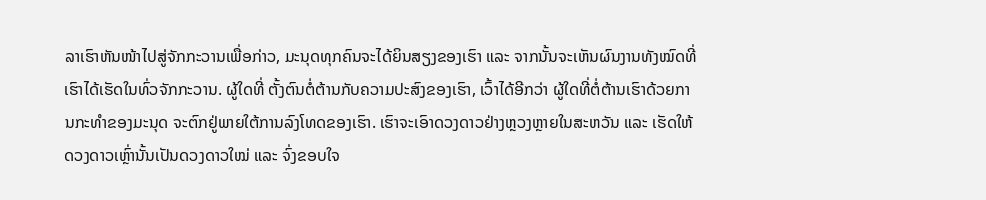ລາເຮົາຫັນໜ້າໄປສູ່ຈັກກະວານເພື່ອກ່າວ, ມະນຸດທຸກຄົນຈະໄດ້ຍິນສຽງຂອງເຮົາ ແລະ ຈາກນັ້ນຈະເຫັນຜົນງານທັງໝົດທີ່ເຮົາໄດ້ເຮັດໃນທົ່ວຈັກກະວານ. ຜູ້ໃດທີ່ ຕັ້ງຕົນຕໍ່ຕ້ານກັບຄວາມປະສົງຂອງເຮົາ, ເວົ້າໄດ້ອີກວ່າ ຜູ້ໃດທີ່ຕໍ່ຕ້ານເຮົາດ້ວຍການກະທໍາຂອງມະນຸດ ຈະຕົກຢູ່ພາຍໃຕ້ການລົງໂທດຂອງເຮົາ. ເຮົາຈະເອົາດວງດາວຢ່າງຫຼວງຫຼາຍໃນສະຫວັນ ແລະ ເຮັດໃຫ້ດວງດາວເຫຼົ່ານັ້ນເປັນດວງດາວໃໝ່ ແລະ ຈົ່ງຂອບໃຈ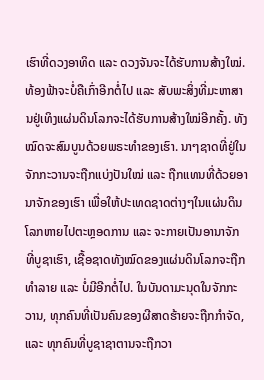ເຮົາທີ່ດວງອາທິດ ແລະ ດວງຈັນຈະໄດ້ຮັບການສ້າງໃໝ່. ທ້ອງຟ້າຈະບໍ່ຄືເກົ່າອີກຕໍ່ໄປ ແລະ ສັບພະສິ່ງທີ່ມະຫາສານຢູ່ເທິງແຜ່ນດິນໂລກຈະໄດ້ຮັບການສ້າງໃໝ່ອີກຄັ້ງ. ທັງໝົດຈະສົມບູນດ້ວຍພຣະທໍາຂອງເຮົາ. ນາໆຊາດທີ່ຢູ່ໃນຈັກກະວານຈະຖືກແບ່ງປັນໃໝ່ ແລະ ຖືກແທນທີ່ດ້ວຍອານາຈັກຂອງເຮົາ ເພື່ອໃຫ້ປະເທດຊາດຕ່າງໆໃນແຜ່ນດິນໂລກຫາຍໄປຕະຫຼອດການ ແລະ ຈະກາຍເປັນອານາຈັກທີ່ບູຊາເຮົາ, ເຊື້ອຊາດທັງໝົດຂອງແຜ່ນດິນໂລກຈະຖືກທໍາລາຍ ແລະ ບໍ່ມີອີກຕໍ່ໄປ. ໃນບັນດາມະນຸດໃນຈັກກະວານ, ທຸກຄົນທີ່ເປັນຄົນຂອງຜີສາດຮ້າຍຈະຖືກກໍາຈັດ, ແລະ ທຸກຄົນທີ່ບູຊາຊາຕານຈະຖືກວາ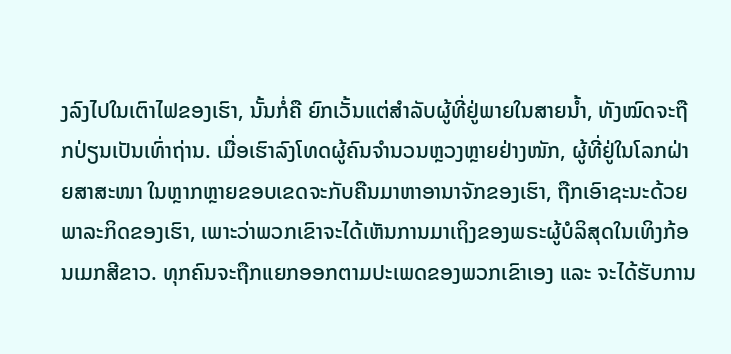ງລົງໄປໃນເຕົາໄຟຂອງເຮົາ, ນັ້ນກໍ່ຄື ຍົກເວັ້ນແຕ່ສໍາລັບຜູ້ທີ່ຢູ່ພາຍໃນສາຍນໍ້າ, ທັງໝົດຈະຖືກປ່ຽນເປັນເທົ່າຖ່ານ. ເມື່ອເຮົາລົງໂທດຜູ້ຄົນຈຳນວນຫຼວງຫຼາຍຢ່າງໜັກ, ຜູ້ທີ່ຢູ່ໃນໂລກຝ່າຍສາສະໜາ ໃນຫຼາກຫຼາຍຂອບເຂດຈະກັບຄືນມາຫາອານາຈັກຂອງເຮົາ, ຖືກເອົາຊະນະດ້ວຍພາລະກິດຂອງເຮົາ, ເພາະວ່າພວກເຂົາຈະໄດ້ເຫັນການມາເຖິງຂອງພຣະຜູ້ບໍລິສຸດໃນເທິງກ້ອນເມກສີຂາວ. ທຸກຄົນຈະຖືກແຍກອອກຕາມປະເພດຂອງພວກເຂົາເອງ ແລະ ຈະໄດ້ຮັບການ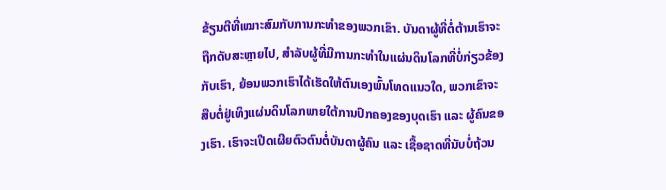ຂ້ຽນຕີທີ່ເໝາະສົມກັບການກະທໍາຂອງພວກເຂົາ. ບັນດາຜູ້ທີ່ຕໍ່ຕ້ານເຮົາຈະຖືກດັບສະຫຼາຍໄປ, ສໍາລັບຜູ້ທີ່ມີການກະທໍາໃນແຜ່ນດິນໂລກທີ່ບໍ່ກ່ຽວຂ້ອງກັບເຮົາ, ຍ້ອນພວກເຮົາໄດ້ເຮັດໃຫ້ຕົນເອງພົ້ນໂທດແນວໃດ, ພວກເຂົາຈະສືບຕໍ່ຢູ່ເທິງແຜ່ນດິນໂລກພາຍໃຕ້ການປົກຄອງຂອງບຸດເຮົາ ແລະ ຜູ້ຄົນຂອງເຮົາ. ເຮົາຈະເປີດເຜີຍຕົວຕົນຕໍ່ບັນດາຜູ້ຄົນ ແລະ ເຊື້ອຊາດທີ່ນັບບໍ່ຖ້ວນ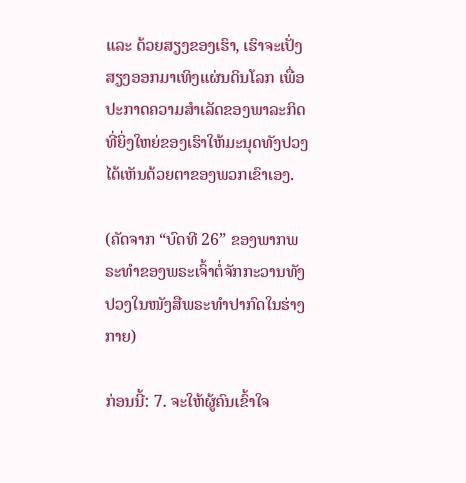ແລະ ດ້ວຍສຽງຂອງເຮົາ, ເຮົາຈະເປັ່ງສຽງອອກມາເທິງແຜ່ນດິນໂລກ ເພື່ອປະກາດຄວາມສໍາເລັດຂອງພາລະກິດທີ່ຍິ່ງໃຫຍ່ຂອງເຮົາໃຫ້ມະນຸດທັງປວງໄດ້ເຫັນດ້ວຍຕາຂອງພວກເຂົາເອງ.

(ຄັດຈາກ “ບົດທີ 26” ຂອງພາກພຣະທຳຂອງພຣະເຈົ້າຕໍ່ຈັກກະວານທັງປວງໃນໜັງສືພຣະທຳປາກົດໃນຮ່າງກາຍ)

ກ່ອນນີ້: 7. ຈະໃຫ້ຜູ້ຄົນເຂົ້າໃຈ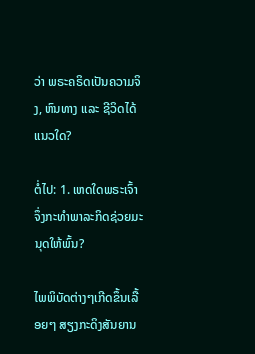ວ່າ ພຣະຄຣິດເປັນຄວາມຈິງ, ຫົນທາງ ແລະ ຊີວິດໄດ້ແນວໃດ?

ຕໍ່ໄປ: 1. ເຫດໃດພຣະເຈົ້າຈຶ່ງກະທໍາພາລະກິດຊ່ວຍມະນຸດໃຫ້ພົ້ນ?

ໄພພິບັດຕ່າງໆເກີດຂຶ້ນເລື້ອຍໆ ສຽງກະດິງສັນຍານ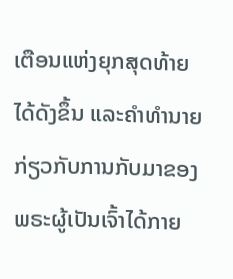ເຕືອນແຫ່ງຍຸກສຸດທ້າຍໄດ້ດັງຂຶ້ນ ແລະຄໍາທໍານາຍກ່ຽວກັບການກັບມາຂອງພຣະຜູ້ເປັນເຈົ້າໄດ້ກາຍ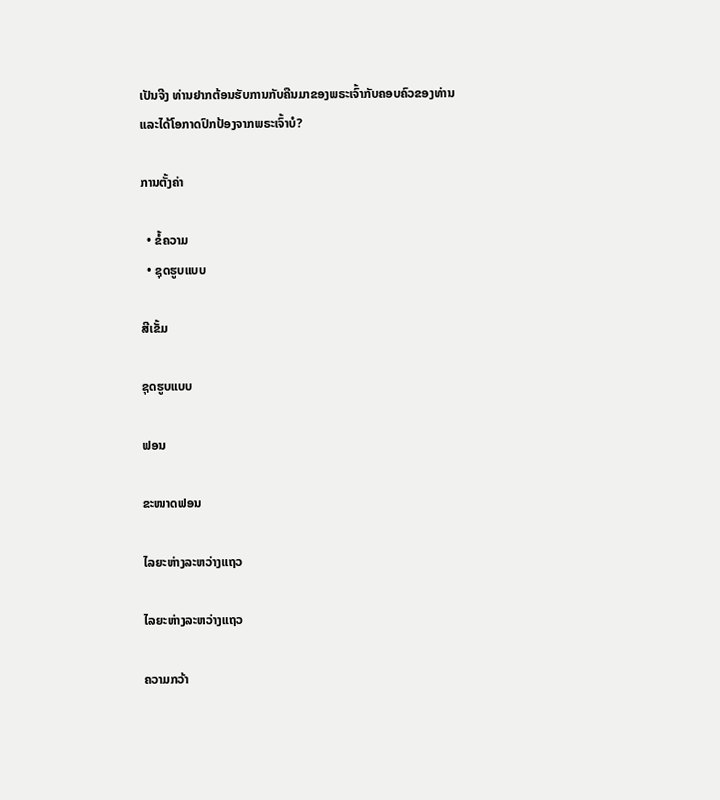ເປັນຈີງ ທ່ານຢາກຕ້ອນຮັບການກັບຄືນມາຂອງພຣະເຈົ້າກັບຄອບຄົວຂອງທ່ານ ແລະໄດ້ໂອກາດປົກປ້ອງຈາກພຣະເຈົ້າບໍ?

ການຕັ້ງຄ່າ

  • ຂໍ້ຄວາມ
  • ຊຸດຮູບແບບ

ສີເຂັ້ມ

ຊຸດຮູບແບບ

ຟອນ

ຂະໜາດຟອນ

ໄລຍະຫ່າງລະຫວ່າງແຖວ

ໄລຍະຫ່າງລະຫວ່າງແຖວ

ຄວາມກວ້າ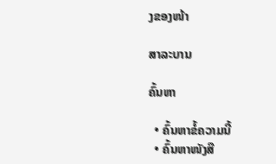ງຂອງໜ້າ

ສາລະບານ

ຄົ້ນຫາ

  • ຄົ້ນຫາຂໍ້ຄວາມນີ້
  • ຄົ້ນຫາໜັງສື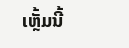ເຫຼັ້ມນີ້